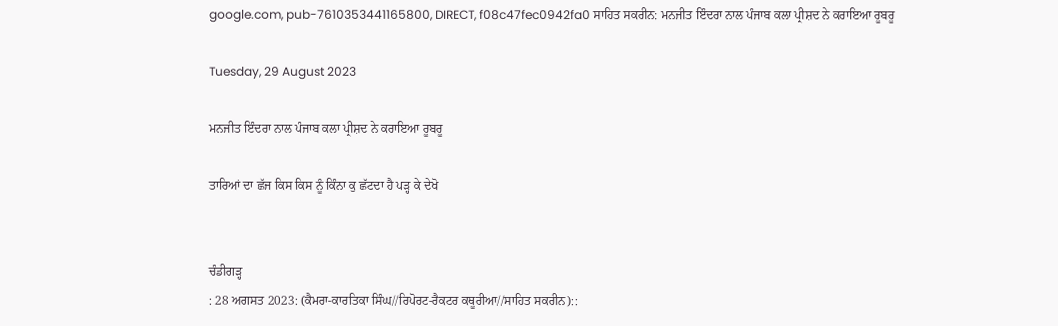google.com, pub-7610353441165800, DIRECT, f08c47fec0942fa0 ਸਾਹਿਤ ਸਕਰੀਨ: ਮਨਜੀਤ ਇੰਦਰਾ ਨਾਲ ਪੰਜਾਬ ਕਲਾ ਪ੍ਰੀਸ਼ਦ ਨੇ ਕਰਾਇਆ ਰੂਬਰੂ

Tuesday, 29 August 2023

ਮਨਜੀਤ ਇੰਦਰਾ ਨਾਲ ਪੰਜਾਬ ਕਲਾ ਪ੍ਰੀਸ਼ਦ ਨੇ ਕਰਾਇਆ ਰੂਬਰੂ

ਤਾਰਿਆਂ ਦਾ ਛੱਜ ਕਿਸ ਕਿਸ ਨੂੰ ਕਿੰਨਾ ਕੁ ਛੱਟਦਾ ਹੈ ਪੜ੍ਹ ਕੇ ਦੇਖੋ


ਚੰਡੀਗੜ੍ਹ
: 28 ਅਗਸਤ 2023: (ਕੈਮਰਾ-ਕਾਰਤਿਕਾ ਸਿੰਘ//ਰਿਪੋਰਟ-ਰੈਕਟਰ ਕਥੂਰੀਆ//ਸਾਹਿਤ ਸਕਰੀਨ)::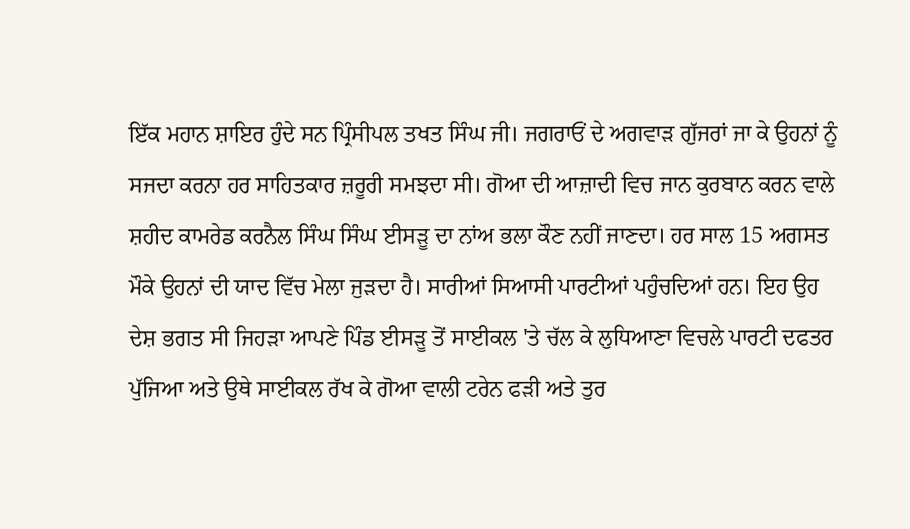ਇੱਕ ਮਹਾਨ ਸ਼ਾਇਰ ਹੁੰਦੇ ਸਨ ਪ੍ਰਿੰਸੀਪਲ ਤਖਤ ਸਿੰਘ ਜੀ। ਜਗਰਾਓਂ ਦੇ ਅਗਵਾੜ ਗੁੱਜਰਾਂ ਜਾ ਕੇ ਉਹਨਾਂ ਨੂੰ ਸਜਦਾ ਕਰਨਾ ਹਰ ਸਾਹਿਤਕਾਰ ਜ਼ਰੂਰੀ ਸਮਝਦਾ ਸੀ। ਗੋਆ ਦੀ ਆਜ਼ਾਦੀ ਵਿਚ ਜਾਨ ਕੁਰਬਾਨ ਕਰਨ ਵਾਲੇ ਸ਼ਹੀਦ ਕਾਮਰੇਡ ਕਰਨੈਲ ਸਿੰਘ ਸਿੰਘ ਈਸੜੂ ਦਾ ਨਾਂਅ ਭਲਾ ਕੌਣ ਨਹੀਂ ਜਾਣਦਾ। ਹਰ ਸਾਲ 15 ਅਗਸਤ ਮੌਕੇ ਉਹਨਾਂ ਦੀ ਯਾਦ ਵਿੱਚ ਮੇਲਾ ਜੁੜਦਾ ਹੈ। ਸਾਰੀਆਂ ਸਿਆਸੀ ਪਾਰਟੀਆਂ ਪਹੁੰਚਦਿਆਂ ਹਨ। ਇਹ ਉਹ ਦੇਸ਼ ਭਗਤ ਸੀ ਜਿਹੜਾ ਆਪਣੇ ਪਿੰਡ ਈਸੜੂ ਤੋਂ ਸਾਈਕਲ 'ਤੇ ਚੱਲ ਕੇ ਲੁਧਿਆਣਾ ਵਿਚਲੇ ਪਾਰਟੀ ਦਫਤਰ ਪੁੱਜਿਆ ਅਤੇ ਉਥੇ ਸਾਈਕਲ ਰੱਖ ਕੇ ਗੋਆ ਵਾਲੀ ਟਰੇਨ ਫੜੀ ਅਤੇ ਤੁਰ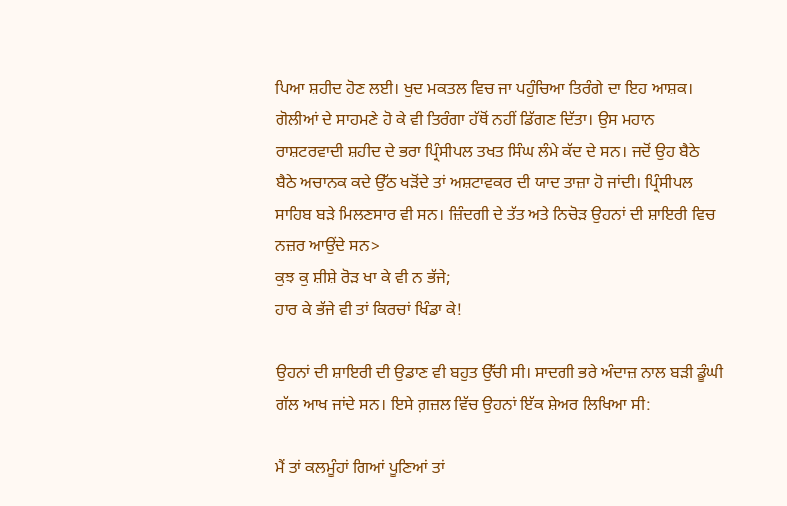ਪਿਆ ਸ਼ਹੀਦ ਹੋਣ ਲਈ। ਖੁਦ ਮਕਤਲ ਵਿਚ ਜਾ ਪਹੁੰਚਿਆ ਤਿਰੰਗੇ ਦਾ ਇਹ ਆਸ਼ਕ। ਗੋਲੀਆਂ ਦੇ ਸਾਹਮਣੇ ਹੋ ਕੇ ਵੀ ਤਿਰੰਗਾ ਹੱਥੋਂ ਨਹੀਂ ਡਿੱਗਣ ਦਿੱਤਾ। ਉਸ ਮਹਾਨ ਰਾਸ਼ਟਰਵਾਦੀ ਸ਼ਹੀਦ ਦੇ ਭਰਾ ਪ੍ਰਿੰਸੀਪਲ ਤਖਤ ਸਿੰਘ ਲੰਮੇ ਕੱਦ ਦੇ ਸਨ। ਜਦੋਂ ਉਹ ਬੈਠੇ ਬੈਠੇ ਅਚਾਨਕ ਕਦੇ ਉੱਠ ਖੜੋਂਦੇ ਤਾਂ ਅਸ਼ਟਾਵਕਰ ਦੀ ਯਾਦ ਤਾਜ਼ਾ ਹੋ ਜਾਂਦੀ। ਪ੍ਰਿੰਸੀਪਲ ਸਾਹਿਬ ਬੜੇ ਮਿਲਣਸਾਰ ਵੀ ਸਨ। ਜ਼ਿੰਦਗੀ ਦੇ ਤੱਤ ਅਤੇ ਨਿਚੋੜ ਉਹਨਾਂ ਦੀ ਸ਼ਾਇਰੀ ਵਿਚ ਨਜ਼ਰ ਆਉਂਦੇ ਸਨ>
ਕੁਝ ਕੁ ਸ਼ੀਸ਼ੇ ਰੋੜ ਖਾ ਕੇ ਵੀ ਨ ਭੱਜੇ;
ਹਾਰ ਕੇ ਭੱਜੇ ਵੀ ਤਾਂ ਕਿਰਚਾਂ ਖਿੰਡਾ ਕੇ!

ਉਹਨਾਂ ਦੀ ਸ਼ਾਇਰੀ ਦੀ ਉਡਾਣ ਵੀ ਬਹੁਤ ਉੱਚੀ ਸੀ। ਸਾਦਗੀ ਭਰੇ ਅੰਦਾਜ਼ ਨਾਲ ਬੜੀ ਡੂੰਘੀ ਗੱਲ ਆਖ ਜਾਂਦੇ ਸਨ। ਇਸੇ ਗ਼ਜ਼ਲ ਵਿੱਚ ਉਹਨਾਂ ਇੱਕ ਸ਼ੇਅਰ ਲਿਖਿਆ ਸੀ:

ਮੈਂ ਤਾਂ ਕਲਮੂੰਹਾਂ ਗਿਆਂ ਪੂਣਿਆਂ ਤਾਂ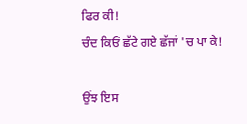ਫਿਰ ਕੀ!
ਚੰਦ ਕਿਓਂ ਛੱਟੇ ਗਏ ਛੱਜਾਂ 'ਚ ਪਾ ਕੇ!

ਉਂਝ ਇਸ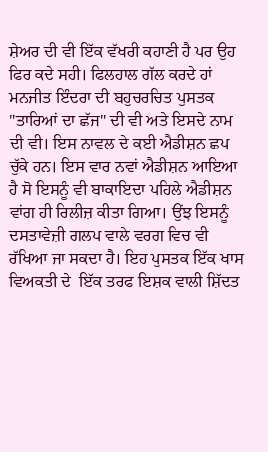ਸ਼ੇਅਰ ਦੀ ਵੀ ਇੱਕ ਵੱਖਰੀ ਕਹਾਣੀ ਹੈ ਪਰ ਉਹ ਫਿਰ ਕਦੇ ਸਹੀ। ਫਿਲਹਾਲ ਗੱਲ ਕਰਦੇ ਹਾਂ ਮਨਜੀਤ ਇੰਦਰਾ ਦੀ ਬਹੁਚਰਚਿਤ ਪੁਸਤਕ "ਤਾਰਿਆਂ ਦਾ ਛੱਜ" ਦੀ ਵੀ ਅਤੇ ਇਸਦੇ ਨਾਮ ਦੀ ਵੀ। ਇਸ ਨਾਵਲ ਦੇ ਕਈ ਐਡੀਸ਼ਨ ਛਪ ਚੁੱਕੇ ਹਨ। ਇਸ ਵਾਰ ਨਵਾਂ ਐਡੀਸ਼ਨ ਆਇਆ ਹੈ ਸੋ ਇਸਨੂੰ ਵੀ ਬਾਕਾਇਦਾ ਪਹਿਲੇ ਐਡੀਸ਼ਨ ਵਾਂਗ ਹੀ ਰਿਲੀਜ਼ ਕੀਤਾ ਗਿਆ। ਉਂਝ ਇਸਨੂੰ ਦਸਤਾਵੇਜ਼ੀ ਗਲਪ ਵਾਲੇ ਵਰਗ ਵਿਚ ਵੀ ਰੱਖਿਆ ਜਾ ਸਕਦਾ ਹੈ। ਇਹ ਪੁਸਤਕ ਇੱਕ ਖਾਸ ਵਿਅਕਤੀ ਦੇ  ਇੱਕ ਤਰਫ ਇਸ਼ਕ ਵਾਲੀ ਸ਼ਿੱਦਤ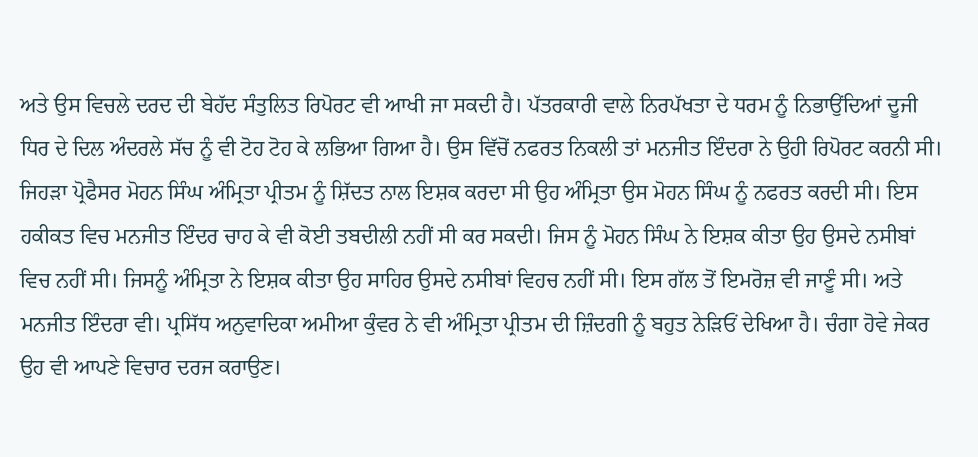ਅਤੇ ਉਸ ਵਿਚਲੇ ਦਰਦ ਦੀ ਬੇਹੱਦ ਸੰਤੁਲਿਤ ਰਿਪੋਰਟ ਵੀ ਆਖੀ ਜਾ ਸਕਦੀ ਹੈ। ਪੱਤਰਕਾਰੀ ਵਾਲੇ ਨਿਰਪੱਖਤਾ ਦੇ ਧਰਮ ਨੂੰ ਨਿਭਾਉਂਦਿਆਂ ਦੂਜੀ ਧਿਰ ਦੇ ਦਿਲ ਅੰਦਰਲੇ ਸੱਚ ਨੂੰ ਵੀ ਟੋਹ ਟੋਹ ਕੇ ਲਭਿਆ ਗਿਆ ਹੈ। ਉਸ ਵਿੱਚੋਂ ਨਫਰਤ ਨਿਕਲੀ ਤਾਂ ਮਨਜੀਤ ਇੰਦਰਾ ਨੇ ਉਹੀ ਰਿਪੋਰਟ ਕਰਨੀ ਸੀ। ਜਿਹੜਾ ਪ੍ਰੋਫੈਸਰ ਮੋਹਨ ਸਿੰਘ ਅੰਮ੍ਰਿਤਾ ਪ੍ਰੀਤਮ ਨੂੰ ਸ਼ਿੱਦਤ ਨਾਲ ਇਸ਼ਕ ਕਰਦਾ ਸੀ ਉਹ ਅੰਮ੍ਰਿਤਾ ਉਸ ਮੋਹਨ ਸਿੰਘ ਨੂੰ ਨਫਰਤ ਕਰਦੀ ਸੀ। ਇਸ ਹਕੀਕਤ ਵਿਚ ਮਨਜੀਤ ਇੰਦਰ ਚਾਹ ਕੇ ਵੀ ਕੋਈ ਤਬਦੀਲੀ ਨਹੀਂ ਸੀ ਕਰ ਸਕਦੀ। ਜਿਸ ਨੂੰ ਮੋਹਨ ਸਿੰਘ ਨੇ ਇਸ਼ਕ ਕੀਤਾ ਉਹ ਉਸਦੇ ਨਸੀਬਾਂ ਵਿਚ ਨਹੀਂ ਸੀ। ਜਿਸਨੂੰ ਅੰਮ੍ਰਿਤਾ ਨੇ ਇਸ਼ਕ ਕੀਤਾ ਉਹ ਸਾਹਿਰ ਉਸਦੇ ਨਸੀਬਾਂ ਵਿਹਚ ਨਹੀਂ ਸੀ। ਇਸ ਗੱਲ ਤੋਂ ਇਮਰੋਜ਼ ਵੀ ਜਾਣੂੰ ਸੀ। ਅਤੇ ਮਨਜੀਤ ਇੰਦਰਾ ਵੀ। ਪ੍ਰਸਿੱਧ ਅਨੁਵਾਦਿਕਾ ਅਮੀਆ ਕੁੰਵਰ ਨੇ ਵੀ ਅੰਮ੍ਰਿਤਾ ਪ੍ਰੀਤਮ ਦੀ ਜ਼ਿੰਦਗੀ ਨੂੰ ਬਹੁਤ ਨੇੜਿਓਂ ਦੇਖਿਆ ਹੈ। ਚੰਗਾ ਹੋਵੇ ਜੇਕਰ ਉਹ ਵੀ ਆਪਣੇ ਵਿਚਾਰ ਦਰਜ ਕਰਾਉਣ।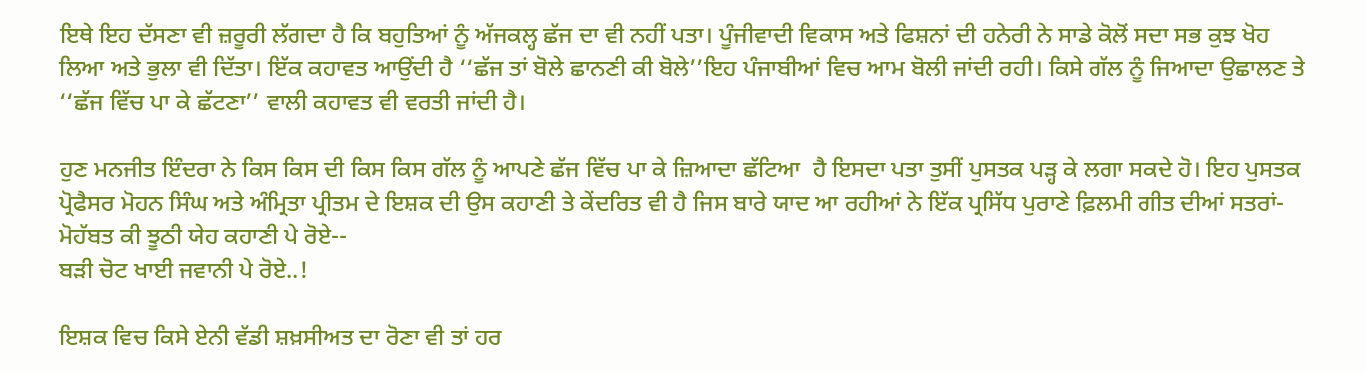ਇਥੇ ਇਹ ਦੱਸਣਾ ਵੀ ਜ਼ਰੂਰੀ ਲੱਗਦਾ ਹੈ ਕਿ ਬਹੁਤਿਆਂ ਨੂੰ ਅੱਜਕਲ੍ਹ ਛੱਜ ਦਾ ਵੀ ਨਹੀਂ ਪਤਾ। ਪੂੰਜੀਵਾਦੀ ਵਿਕਾਸ ਅਤੇ ਫਿਸ਼ਨਾਂ ਦੀ ਹਨੇਰੀ ਨੇ ਸਾਡੇ ਕੋਲੋਂ ਸਦਾ ਸਭ ਕੁਝ ਖੋਹ ਲਿਆ ਅਤੇ ਭੁਲਾ ਵੀ ਦਿੱਤਾ। ਇੱਕ ਕਹਾਵਤ ਆਉਂਦੀ ਹੈ ‘‘ਛੱਜ ਤਾਂ ਬੋਲੇ ਛਾਨਣੀ ਕੀ ਬੋਲੇ’’ਇਹ ਪੰਜਾਬੀਆਂ ਵਿਚ ਆਮ ਬੋਲੀ ਜਾਂਦੀ ਰਹੀ। ਕਿਸੇ ਗੱਲ ਨੂੰ ਜਿਆਦਾ ਉਛਾਲਣ ਤੇ ‘‘ਛੱਜ ਵਿੱਚ ਪਾ ਕੇ ਛੱਟਣਾ’’ ਵਾਲੀ ਕਹਾਵਤ ਵੀ ਵਰਤੀ ਜਾਂਦੀ ਹੈ।

ਹੁਣ ਮਨਜੀਤ ਇੰਦਰਾ ਨੇ ਕਿਸ ਕਿਸ ਦੀ ਕਿਸ ਕਿਸ ਗੱਲ ਨੂੰ ਆਪਣੇ ਛੱਜ ਵਿੱਚ ਪਾ ਕੇ ਜ਼ਿਆਦਾ ਛੱਟਿਆ  ਹੈ ਇਸਦਾ ਪਤਾ ਤੁਸੀਂ ਪੁਸਤਕ ਪੜ੍ਹ ਕੇ ਲਗਾ ਸਕਦੇ ਹੋ। ਇਹ ਪੁਸਤਕ ਪ੍ਰੋਫੈਸਰ ਮੋਹਨ ਸਿੰਘ ਅਤੇ ਅੰਮ੍ਰਿਤਾ ਪ੍ਰੀਤਮ ਦੇ ਇਸ਼ਕ ਦੀ ਉਸ ਕਹਾਣੀ ਤੇ ਕੇਂਦਰਿਤ ਵੀ ਹੈ ਜਿਸ ਬਾਰੇ ਯਾਦ ਆ ਰਹੀਆਂ ਨੇ ਇੱਕ ਪ੍ਰਸਿੱਧ ਪੁਰਾਣੇ ਫ਼ਿਲਮੀ ਗੀਤ ਦੀਆਂ ਸਤਰਾਂ-
ਮੋਹੱਬਤ ਕੀ ਝੂਠੀ ਯੇਹ ਕਹਾਣੀ ਪੇ ਰੋਏ--
ਬੜੀ ਚੋਟ ਖਾਈ ਜਵਾਨੀ ਪੇ ਰੋਏ..!

ਇਸ਼ਕ ਵਿਚ ਕਿਸੇ ਏਨੀ ਵੱਡੀ ਸ਼ਖ਼ਸੀਅਤ ਦਾ ਰੋਣਾ ਵੀ ਤਾਂ ਹਰ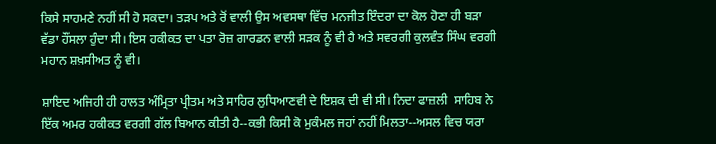ਕਿਸੇ ਸਾਹਮਣੇ ਨਹੀਂ ਸੀ ਹੋ ਸਕਦਾ। ਤੜਪ ਅਤੇ ਰੋਂ ਵਾਲੀ ਉਸ ਅਵਸਥਾ ਵਿੱਚ ਮਨਜੀਤ ਇੰਦਰਾ ਦਾ ਕੋਲ ਹੋਣਾ ਹੀ ਬੜਾ ਵੱਡਾ ਹੌਂਸਲਾ ਹੁੰਦਾ ਸੀ। ਇਸ ਹਕੀਕਤ ਦਾ ਪਤਾ ਰੋਜ਼ ਗਾਰਡਨ ਵਾਲੀ ਸੜਕ ਨੂੰ ਵੀ ਹੈ ਅਤੇ ਸਵਰਗੀ ਕੁਲਵੰਤ ਸਿੰਘ ਵਰਗੀ ਮਹਾਨ ਸ਼ਖ਼ਸੀਅਤ ਨੂੰ ਵੀ।

ਸ਼ਾਇਦ ਅਜਿਹੀ ਹੀ ਹਾਲਤ ਅੰਮ੍ਰਿਤਾ ਪ੍ਰੀਤਮ ਅਤੇ ਸਾਹਿਰ ਲੁਧਿਆਣਵੀ ਦੇ ਇਸ਼ਕ ਦੀ ਵੀ ਸੀ। ਨਿਦਾ ਫਾਜ਼ਲੀ  ਸਾਹਿਬ ਨੇ ਇੱਕ ਅਮਰ ਹਕੀਕਤ ਵਰਗੀ ਗੱਲ ਬਿਆਨ ਕੀਤੀ ਹੈ--ਕਭੀ ਕਿਸੀ ਕੋ ਮੁਕੰਮਲ ਜਹਾਂ ਨਹੀਂ ਮਿਲਤਾ--ਅਸਲ ਵਿਚ ਯਰਾ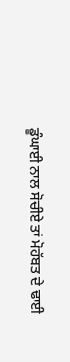ਡੂੰਘਾਈ ਨਾਲ ਸੋਚੀਏ ਤਾਂ ਮੋਹੱਬਤ ਦੇ ਢਾਈ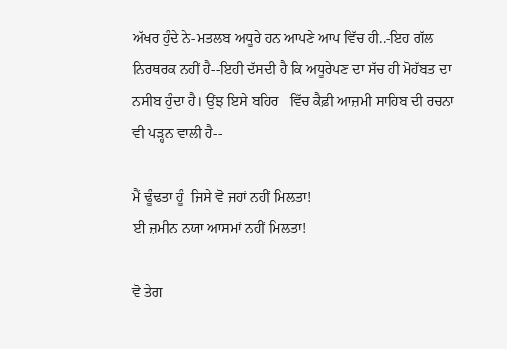ਅੱਖਰ ਹੁੰਦੇ ਨੇ-ਮਤਲਬ ਅਧੂਰੇ ਹਨ ਆਪਣੇ ਆਪ ਵਿੱਚ ਹੀ..-ਇਹ ਗੱਲ ਨਿਰਥਰਕ ਨਹੀਂ ਹੈ--ਇਹੀ ਦੱਸਦੀ ਹੈ ਕਿ ਅਧੂਰੇਪਣ ਦਾ ਸੱਚ ਹੀ ਮੋਹੱਬਤ ਦਾ ਨਸੀਬ ਹੁੰਦਾ ਹੈ। ਉਂਝ ਇਸੇ ਬਹਿਰ   ਵਿੱਚ ਕੈਫ਼ੀ ਆਜ਼ਮੀ ਸਾਹਿਬ ਦੀ ਰਚਨਾ ਵੀ ਪੜ੍ਹਨ ਵਾਲੀ ਹੈ--

ਮੈਂ ਢੂੰਢਤਾ ਹੂੰ  ਜਿਸੇ ਵੋ ਜਹਾਂ ਨਹੀਂ ਮਿਲਤਾ!
ਈ ਜ਼ਮੀਨ ਨਯਾ ਆਸਮਾਂ ਨਹੀਂ ਮਿਲਤਾ!

ਵੋ ਤੇਗ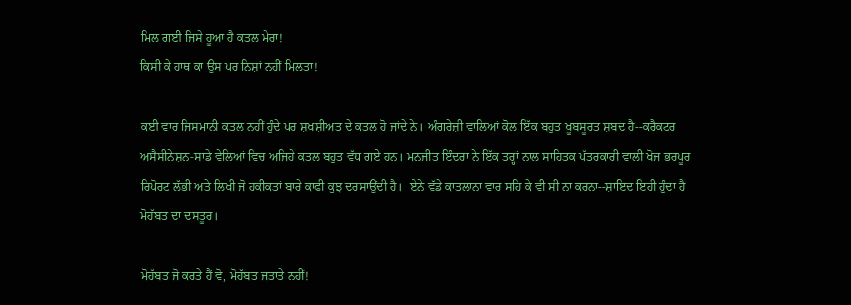ਮਿਲ ਗਈ ਜਿਸੇ ਹੂਆ ਹੈ ਕਤਲ ਮੇਰਾ!
ਕਿਸੀ ਕੇ ਹਾਥ ਕਾ ਉਸ ਪਰ ਨਿਸ਼ਾਂ ਨਹੀਂ ਮਿਲਤਾ!

ਕਈ ਵਾਰ ਜਿਸਮਾਨੀ ਕਤਲ ਨਹੀਂ ਹੁੰਦੇ ਪਰ ਸ਼ਖਸ਼ੀਅਤ ਦੇ ਕਤਲ ਹੋ ਜਾਂਦੇ ਨੇ। ਅੰਗਰੇਜ਼ੀ ਵਾਲਿਆਂ ਕੋਲ ਇੱਕ ਬਹੁਤ ਖੂਬਸੂਰਤ ਸ਼ਬਦ ਹੈ--ਕਰੈਕਟਰ ਅਸੈਸੀਨੇਸ਼ਨ-ਸਾਡੇ ਵੇਲਿਆਂ ਵਿਚ ਅਜਿਹੇ ਕਤਲ ਬਹੁਤ ਵੱਧ ਗਏ ਹਨ। ਮਨਜੀਤ ਇੰਦਰਾ ਨੇ ਇੱਕ ਤਰ੍ਹਾਂ ਨਾਲ ਸਾਹਿਤਕ ਪੱਤਰਕਾਰੀ ਵਾਲੀ ਖੋਜ ਭਰਪੂਰ ਰਿਪੋਰਟ ਲੱਭੀ ਅਤੇ ਲਿਖੀ ਜੋ ਹਕੀਕਤਾਂ ਬਾਰੇ ਕਾਫੀ ਕੁਝ ਦਰਸਾਉਂਦੀ ਹੈ।  ਏਨੇ ਵੱਡੇ ਕਾਤਲਾਨਾ ਵਾਰ ਸਹਿ ਕੇ ਵੀ ਸੀ ਨਾ ਕਰਨਾ--ਸ਼ਾਇਦ ਇਹੀ ਹੁੰਦਾ ਹੈ ਮੋਹੱਬਤ ਦਾ ਦਸਤੂਰ।

ਮੋਹੱਬਤ ਜੋ ਕਰਤੇ ਹੈਂ ਵੋ, ਮੋਹੱਬਤ ਜਤਾਤੇ ਨਹੀਂ!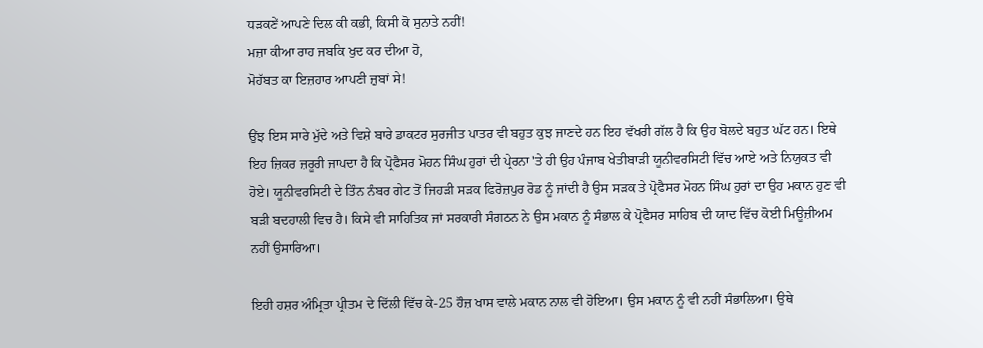ਧੜਕਣੇਂ ਆਪਣੇ ਦਿਲ ਕੀ ਕਭੀ, ਕਿਸੀ ਕੋ ਸੁਨਾਤੇ ਨਹੀਂ!
ਮਜ਼ਾ ਕੀਆ ਰਾਹ ਜਬਕਿ ਖੁਦ ਕਰ ਦੀਆ ਹੋ,
ਮੋਹੱਬਤ ਕਾ ਇਜ਼ਹਾਰ ਆਪਣੀ ਜ਼ੁਬਾਂ ਸੇ!

ਉਂਝ ਇਸ ਸਾਰੇ ਮੁੱਦੇ ਅਤੇ ਵਿਸ਼ੇ ਬਾਰੇ ਡਾਕਟਰ ਸੁਰਜੀਤ ਪਾਤਰ ਵੀ ਬਹੁਤ ਕੁਝ ਜਾਣਦੇ ਹਨ ਇਹ ਵੱਖਰੀ ਗੱਲ ਹੈ ਕਿ ਉਹ ਬੋਲਦੇ ਬਹੁਤ ਘੱਟ ਹਨ। ਇਥੇ ਇਹ ਜ਼ਿਕਰ ਜ਼ਰੂਰੀ ਜਾਪਦਾ ਹੈ ਕਿ ਪ੍ਰੋਫੈਸਰ ਮੋਹਨ ਸਿੰਘ ਹੁਰਾਂ ਦੀ ਪ੍ਰੇਰਨਾ 'ਤੇ ਹੀ ਉਹ ਪੰਜਾਬ ਖੇਤੀਬਾੜੀ ਯੂਨੀਵਰਸਿਟੀ ਵਿੱਚ ਆਏ ਅਤੇ ਨਿਯੁਕਤ ਵੀ ਹੋਏ। ਯੂਨੀਵਰਸਿਟੀ ਦੇ ਤਿੰਨ ਨੰਬਰ ਗੇਟ ਤੋਂ ਜਿਹੜੀ ਸੜਕ ਫਿਰੋਜ਼ਪੁਰ ਰੋਡ ਨੂੰ ਜਾਂਦੀ ਹੈ ਉਸ ਸੜਕ ਤੇ ਪ੍ਰੋਫੈਸਰ ਮੋਹਨ ਸਿੰਘ ਹੁਰਾਂ ਦਾ ਉਹ ਮਕਾਨ ਹੁਣ ਵੀ ਬੜੀ ਬਦਹਾਲੀ ਵਿਚ ਹੈ। ਕਿਸੇ ਵੀ ਸਾਹਿਤਿਕ ਜਾਂ ਸਰਕਾਰੀ ਸੰਗਠਨ ਨੇ ਉਸ ਮਕਾਨ ਨੂੰ ਸੰਭਾਲ ਕੇ ਪ੍ਰੋਫੈਸਰ ਸਾਹਿਬ ਦੀ ਯਾਦ ਵਿੱਚ ਕੋਈ ਮਿਊਜ਼ੀਅਮ ਨਹੀਂ ਉਸਾਰਿਆ।

ਇਹੀ ਹਸ਼ਰ ਅੰਮ੍ਰਿਤਾ ਪ੍ਰੀਤਮ ਦੇ ਦਿੱਲੀ ਵਿੱਚ ਕੇ-25 ਹੌਜ਼ ਖਾਸ ਵਾਲੇ ਮਕਾਨ ਨਾਲ ਵੀ ਹੋਇਆ। ਉਸ ਮਕਾਨ ਨੂੰ ਵੀ ਨਹੀਂ ਸੰਭਾਲਿਆ। ਉਥੇ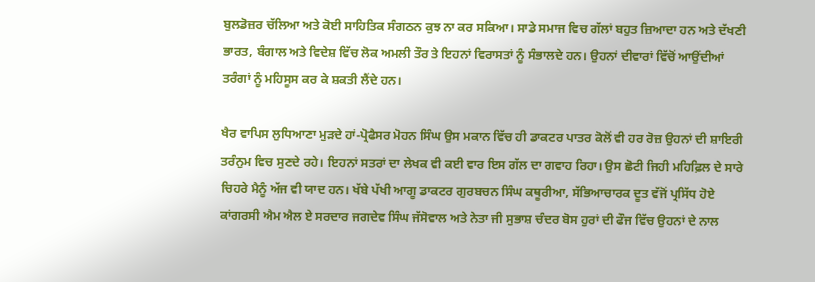ਬੁਲਡੋਜ਼ਰ ਚੱਲਿਆ ਅਤੇ ਕੋਈ ਸਾਹਿਤਿਕ ਸੰਗਠਨ ਕੁਝ ਨਾ ਕਰ ਸਕਿਆ। ਸਾਡੇ ਸਮਾਜ ਵਿਚ ਗੱਲਾਂ ਬਹੁਤ ਜ਼ਿਆਦਾ ਹਨ ਅਤੇ ਦੱਖਣੀ ਭਾਰਤ, ਬੰਗਾਲ ਅਤੇ ਵਿਦੇਸ਼ ਵਿੱਚ ਲੋਕ ਅਮਲੀ ਤੌਰ ਤੇ ਇਹਨਾਂ ਵਿਰਾਸਤਾਂ ਨੂੰ ਸੰਭਾਲਦੇ ਹਨ। ਉਹਨਾਂ ਦੀਵਾਰਾਂ ਵਿੱਚੋਂ ਆਉਂਦੀਆਂ ਤਰੰਗਾਂ ਨੂੰ ਮਹਿਸੂਸ ਕਰ ਕੇ ਸ਼ਕਤੀ ਲੈਂਦੇ ਹਨ।

ਖੈਰ ਵਾਪਿਸ ਲੁਧਿਆਣਾ ਮੁੜਦੇ ਹਾਂ-ਪ੍ਰੋਫੈਸਰ ਮੋਹਨ ਸਿੰਘ ਉਸ ਮਕਾਨ ਵਿੱਚ ਹੀ ਡਾਕਟਰ ਪਾਤਰ ਕੋਲੋਂ ਵੀ ਹਰ ਰੋਜ਼ ਉਹਨਾਂ ਦੀ ਸ਼ਾਇਰੀ ਤਰੰਨੁਮ ਵਿਚ ਸੁਣਦੇ ਰਹੇ। ਇਹਨਾਂ ਸਤਰਾਂ ਦਾ ਲੇਖਕ ਵੀ ਕਈ ਵਾਰ ਇਸ ਗੱਲ ਦਾ ਗਵਾਹ ਰਿਹਾ। ਉਸ ਛੋਟੀ ਜਿਹੀ ਮਹਿਫ਼ਿਲ ਦੇ ਸਾਰੇ ਚਿਹਰੇ ਮੈਨੂੰ ਅੱਜ ਵੀ ਯਾਦ ਹਨ। ਖੱਬੇ ਪੱਖੀ ਆਗੂ ਡਾਕਟਰ ਗੁਰਬਚਨ ਸਿੰਘ ਕਥੂਰੀਆ, ਸੱਭਿਆਚਾਰਕ ਦੂਤ ਵੱਜੋਂ ਪ੍ਰਸਿੱਧ ਹੋਏ ਕਾਂਗਰਸੀ ਐਮ ਐਲ ਏ ਸਰਦਾਰ ਜਗਦੇਵ ਸਿੰਘ ਜੱਸੋਵਾਲ ਅਤੇ ਨੇਤਾ ਜੀ ਸੁਭਾਸ਼ ਚੰਦਰ ਬੋਸ ਹੁਰਾਂ ਦੀ ਫੌਜ ਵਿੱਚ ਉਹਨਾਂ ਦੇ ਨਾਲ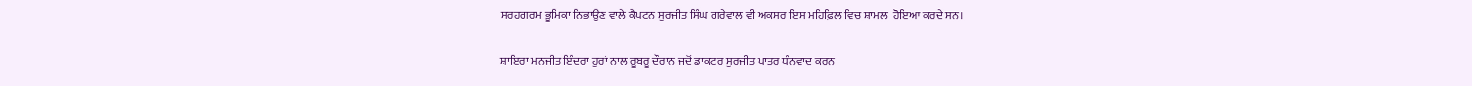ਸਰਹਗਰਮ ਭੂਮਿਕਾ ਨਿਭਾਉਣ ਵਾਲੇ ਕੈਪਟਨ ਸੁਰਜੀਤ ਸਿੰਘ ਗਰੇਵਾਲ ਵੀ ਅਕਸਰ ਇਸ ਮਹਿਫ਼ਿਲ ਵਿਚ ਸ਼ਾਮਲ  ਹੋਇਆ ਕਰਦੇ ਸਨ।

ਸ਼ਾਇਰਾ ਮਨਜੀਤ ਇੰਦਰਾ ਹੁਰਾਂ ਨਾਲ ਰੂਬਰੂ ਦੌਰਾਨ ਜਦੋਂ ਡਾਕਟਰ ਸੁਰਜੀਤ ਪਾਤਰ ਧੰਨਵਾਦ ਕਰਨ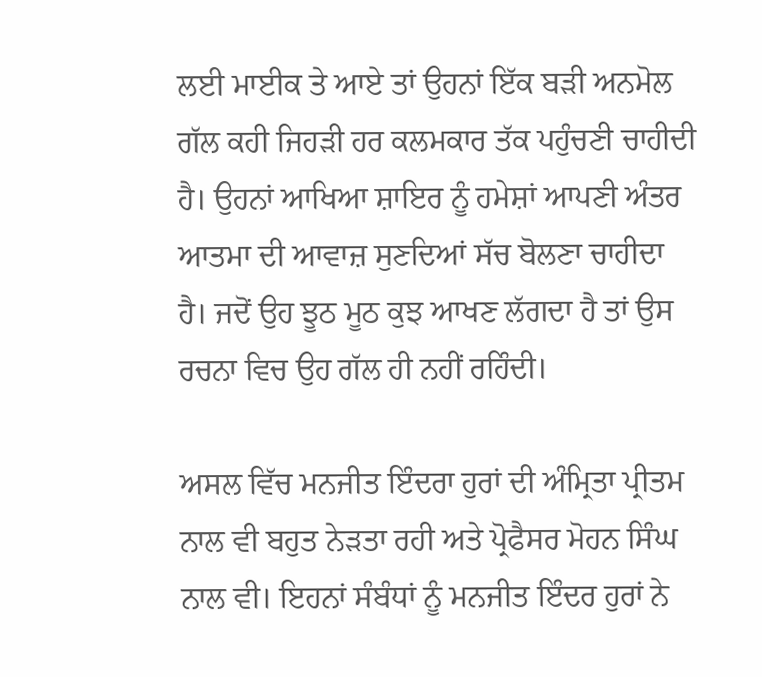ਲਈ ਮਾਈਕ ਤੇ ਆਏ ਤਾਂ ਉਹਨਾਂ ਇੱਕ ਬੜੀ ਅਨਮੋਲ ਗੱਲ ਕਹੀ ਜਿਹੜੀ ਹਰ ਕਲਮਕਾਰ ਤੱਕ ਪਹੁੰਚਣੀ ਚਾਹੀਦੀ ਹੈ। ਉਹਨਾਂ ਆਖਿਆ ਸ਼ਾਇਰ ਨੂੰ ਹਮੇਸ਼ਾਂ ਆਪਣੀ ਅੰਤਰ ਆਤਮਾ ਦੀ ਆਵਾਜ਼ ਸੁਣਦਿਆਂ ਸੱਚ ਬੋਲਣਾ ਚਾਹੀਦਾ ਹੈ। ਜਦੋਂ ਉਹ ਝੂਠ ਮੂਠ ਕੁਝ ਆਖਣ ਲੱਗਦਾ ਹੈ ਤਾਂ ਉਸ ਰਚਨਾ ਵਿਚ ਉਹ ਗੱਲ ਹੀ ਨਹੀਂ ਰਹਿੰਦੀ।

ਅਸਲ ਵਿੱਚ ਮਨਜੀਤ ਇੰਦਰਾ ਹੁਰਾਂ ਦੀ ਅੰਮ੍ਰਿਤਾ ਪ੍ਰੀਤਮ ਨਾਲ ਵੀ ਬਹੁਤ ਨੇੜਤਾ ਰਹੀ ਅਤੇ ਪ੍ਰੋਫੈਸਰ ਮੋਹਨ ਸਿੰਘ ਨਾਲ ਵੀ। ਇਹਨਾਂ ਸੰਬੰਧਾਂ ਨੂੰ ਮਨਜੀਤ ਇੰਦਰ ਹੁਰਾਂ ਨੇ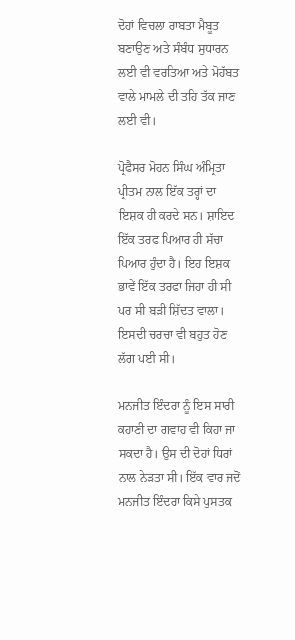ਦੋਹਾਂ ਵਿਚਲਾ ਰਾਬਤਾ ਮੈਬੂਤ ਬਣਾਉਣ ਅਤੇ ਸੰਬੰਧ ਸੁਧਾਰਨ ਲਈ ਵੀ ਵਰਤਿਆ ਅਤੇ ਮੋਹੱਬਤ ਵਾਲੇ ਮਾਮਲੇ ਦੀ ਤਹਿ ਤੱਕ ਜਾਣ ਲਈ ਵੀ।

ਪ੍ਰੋਫੈਸਰ ਮੋਹਨ ਸਿੰਘ ਅੰਮ੍ਰਿਤਾ ਪ੍ਰੀਤਮ ਨਾਲ ਇੱਕ ਤਰ੍ਹਾਂ ਦਾ ਇਸ਼ਕ ਹੀ ਕਰਦੇ ਸਨ। ਸ਼ਾਇਦ ਇੱਕ ਤਰਫ ਪਿਆਰ ਹੀ ਸੱਚਾ ਪਿਆਰ ਹੁੰਦਾ ਹੈ। ਇਹ ਇਸ਼ਕ ਭਾਵੇਂ ਇੱਕ ਤਰਫਾ ਜਿਹਾ ਹੀ ਸੀ ਪਰ ਸੀ ਬੜੀ ਸ਼ਿੱਦਤ ਵਾਲਾ। ਇਸਦੀ ਚਰਚਾ ਵੀ ਬਹੁਤ ਹੋਣ ਲੱਗ ਪਈ ਸੀ।

ਮਨਜੀਤ ਇੰਦਰਾ ਨੂੰ ਇਸ ਸਾਰੀ ਕਹਾਣੀ ਦਾ ਗਵਾਹ ਵੀ ਕਿਹਾ ਜਾ ਸਕਦਾ ਹੈ। ਉਸ ਦੀ ਦੋਹਾਂ ਧਿਰਾਂ ਨਾਲ ਨੇੜਤਾ ਸੀ। ਇੱਕ ਵਾਰ ਜਦੋਂ ਮਨਜੀਤ ਇੰਦਰਾ ਕਿਸੇ ਪੁਸਤਕ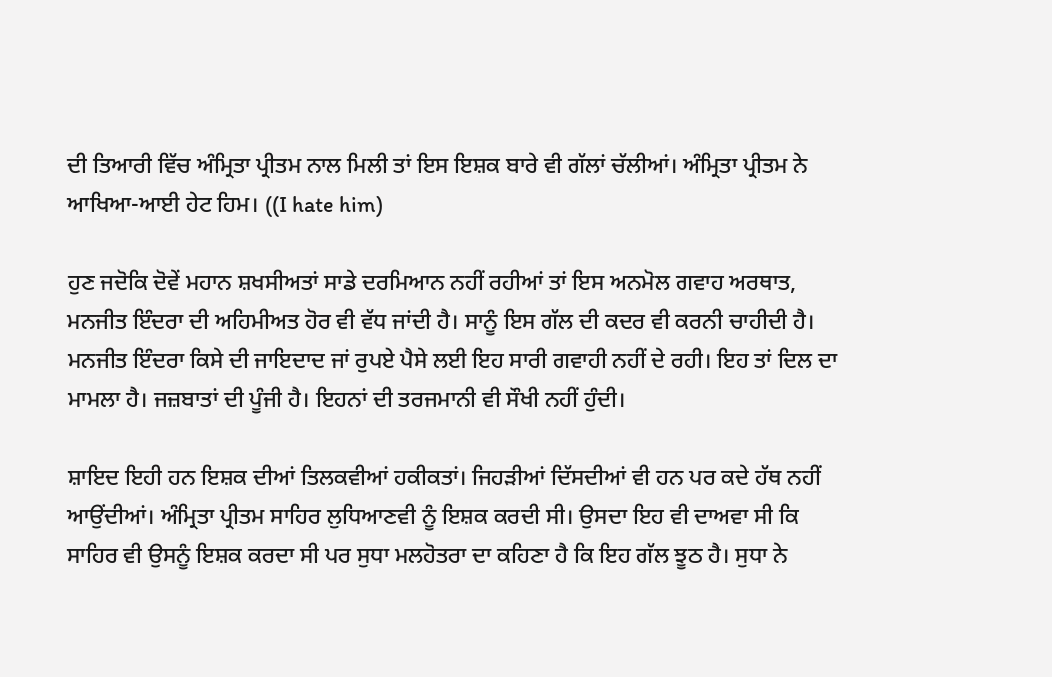ਦੀ ਤਿਆਰੀ ਵਿੱਚ ਅੰਮ੍ਰਿਤਾ ਪ੍ਰੀਤਮ ਨਾਲ ਮਿਲੀ ਤਾਂ ਇਸ ਇਸ਼ਕ ਬਾਰੇ ਵੀ ਗੱਲਾਂ ਚੱਲੀਆਂ। ਅੰਮ੍ਰਿਤਾ ਪ੍ਰੀਤਮ ਨੇ ਆਖਿਆ-ਆਈ ਹੇਟ ਹਿਮ। ((I hate him)

ਹੁਣ ਜਦੋਕਿ ਦੋਵੇਂ ਮਹਾਨ ਸ਼ਖਸੀਅਤਾਂ ਸਾਡੇ ਦਰਮਿਆਨ ਨਹੀਂ ਰਹੀਆਂ ਤਾਂ ਇਸ ਅਨਮੋਲ ਗਵਾਹ ਅਰਥਾਤ, ਮਨਜੀਤ ਇੰਦਰਾ ਦੀ ਅਹਿਮੀਅਤ ਹੋਰ ਵੀ ਵੱਧ ਜਾਂਦੀ ਹੈ। ਸਾਨੂੰ ਇਸ ਗੱਲ ਦੀ ਕਦਰ ਵੀ ਕਰਨੀ ਚਾਹੀਦੀ ਹੈ। ਮਨਜੀਤ ਇੰਦਰਾ ਕਿਸੇ ਦੀ ਜਾਇਦਾਦ ਜਾਂ ਰੁਪਏ ਪੈਸੇ ਲਈ ਇਹ ਸਾਰੀ ਗਵਾਹੀ ਨਹੀਂ ਦੇ ਰਹੀ। ਇਹ ਤਾਂ ਦਿਲ ਦਾ ਮਾਮਲਾ ਹੈ। ਜਜ਼ਬਾਤਾਂ ਦੀ ਪੂੰਜੀ ਹੈ। ਇਹਨਾਂ ਦੀ ਤਰਜਮਾਨੀ ਵੀ ਸੌਖੀ ਨਹੀਂ ਹੁੰਦੀ।

ਸ਼ਾਇਦ ਇਹੀ ਹਨ ਇਸ਼ਕ ਦੀਆਂ ਤਿਲਕਵੀਆਂ ਹਕੀਕਤਾਂ। ਜਿਹੜੀਆਂ ਦਿੱਸਦੀਆਂ ਵੀ ਹਨ ਪਰ ਕਦੇ ਹੱਥ ਨਹੀਂ ਆਉਂਦੀਆਂ। ਅੰਮ੍ਰਿਤਾ ਪ੍ਰੀਤਮ ਸਾਹਿਰ ਲੁਧਿਆਣਵੀ ਨੂੰ ਇਸ਼ਕ ਕਰਦੀ ਸੀ। ਉਸਦਾ ਇਹ ਵੀ ਦਾਅਵਾ ਸੀ ਕਿ ਸਾਹਿਰ ਵੀ ਉਸਨੂੰ ਇਸ਼ਕ ਕਰਦਾ ਸੀ ਪਰ ਸੁਧਾ ਮਲਹੋਤਰਾ ਦਾ ਕਹਿਣਾ ਹੈ ਕਿ ਇਹ ਗੱਲ ਝੂਠ ਹੈ। ਸੁਧਾ ਨੇ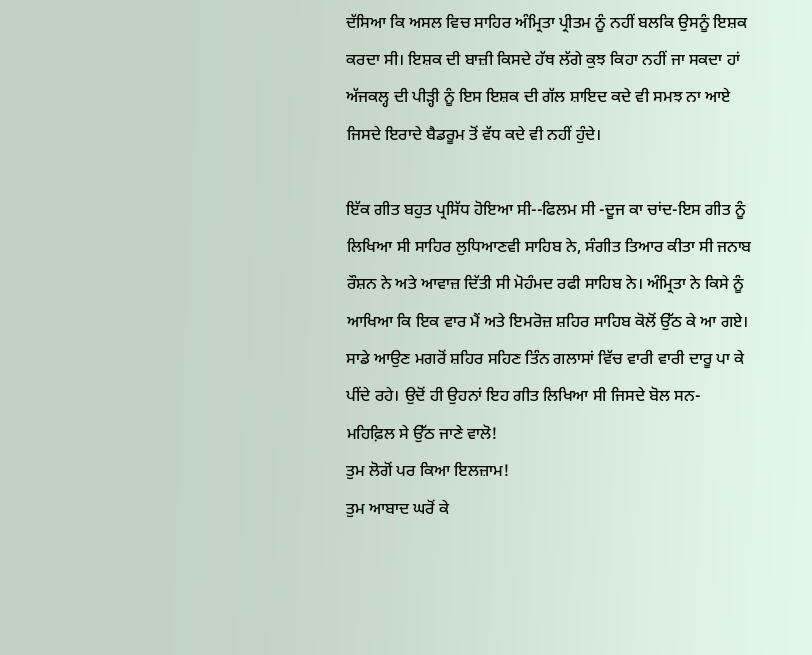ਦੱਸਿਆ ਕਿ ਅਸਲ ਵਿਚ ਸਾਹਿਰ ਅੰਮ੍ਰਿਤਾ ਪ੍ਰੀਤਮ ਨੂੰ ਨਹੀਂ ਬਲਕਿ ਉਸਨੂੰ ਇਸ਼ਕ ਕਰਦਾ ਸੀ। ਇਸ਼ਕ ਦੀ ਬਾਜ਼ੀ ਕਿਸਦੇ ਹੱਥ ਲੱਗੇ ਕੁਝ ਕਿਹਾ ਨਹੀਂ ਜਾ ਸਕਦਾ ਹਾਂ ਅੱਜਕਲ੍ਹ ਦੀ ਪੀੜ੍ਹੀ ਨੂੰ ਇਸ ਇਸ਼ਕ ਦੀ ਗੱਲ ਸ਼ਾਇਦ ਕਦੇ ਵੀ ਸਮਝ ਨਾ ਆਏ ਜਿਸਦੇ ਇਰਾਦੇ ਬੈਡਰੂਮ ਤੋਂ ਵੱਧ ਕਦੇ ਵੀ ਨਹੀਂ ਹੁੰਦੇ।

ਇੱਕ ਗੀਤ ਬਹੁਤ ਪ੍ਰਸਿੱਧ ਹੋਇਆ ਸੀ--ਫਿਲਮ ਸੀ -ਦੂਜ ਕਾ ਚਾਂਦ-ਇਸ ਗੀਤ ਨੂੰ ਲਿਖਿਆ ਸੀ ਸਾਹਿਰ ਲੁਧਿਆਣਵੀ ਸਾਹਿਬ ਨੇ, ਸੰਗੀਤ ਤਿਆਰ ਕੀਤਾ ਸੀ ਜਨਾਬ ਰੌਸ਼ਨ ਨੇ ਅਤੇ ਆਵਾਜ਼ ਦਿੱਤੀ ਸੀ ਮੋਹੰਮਦ ਰਫੀ ਸਾਹਿਬ ਨੇ। ਅੰਮ੍ਰਿਤਾ ਨੇ ਕਿਸੇ ਨੂੰ ਆਖਿਆ ਕਿ ਇਕ ਵਾਰ ਮੈਂ ਅਤੇ ਇਮਰੋਜ਼ ਸ਼ਹਿਰ ਸਾਹਿਬ ਕੋਲੋਂ ਉੱਠ ਕੇ ਆ ਗਏ। ਸਾਡੇ ਆਉਣ ਮਗਰੋਂ ਸ਼ਹਿਰ ਸਹਿਣ ਤਿੰਨ ਗਲਾਸਾਂ ਵਿੱਚ ਵਾਰੀ ਵਾਰੀ ਦਾਰੂ ਪਾ ਕੇ ਪੀਂਦੇ ਰਹੇ। ਉਦੋਂ ਹੀ ਉਹਨਾਂ ਇਹ ਗੀਤ ਲਿਖਿਆ ਸੀ ਜਿਸਦੇ ਬੋਲ ਸਨ-
ਮਹਿਫ਼ਿਲ ਸੇ ਉੱਠ ਜਾਣੇ ਵਾਲੋ!
ਤੁਮ ਲੋਗੋਂ ਪਰ ਕਿਆ ਇਲਜ਼ਾਮ!
ਤੁਮ ਆਬਾਦ ਘਰੋਂ ਕੇ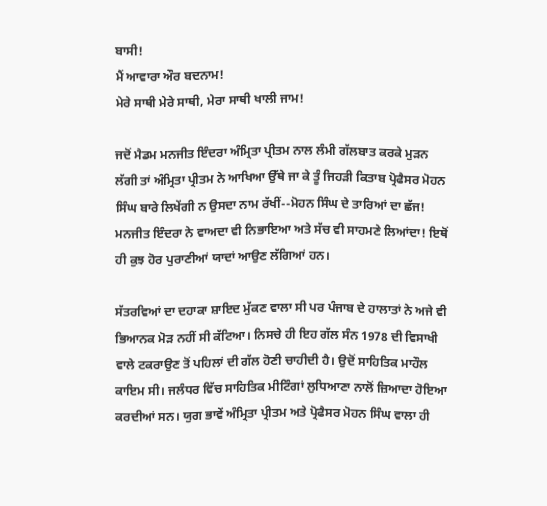ਬਾਸੀ!
ਮੈਂ ਆਵਾਰਾ ਔਰ ਬਦਨਾਮ!
ਮੇਰੇ ਸਾਥੀ ਮੇਰੇ ਸਾਥੀ, ਮੇਰਾ ਸਾਥੀ ਖਾਲੀ ਜਾਮ!

ਜਦੋਂ ਮੈਡਮ ਮਨਜੀਤ ਇੰਦਰਾ ਅੰਮ੍ਰਿਤਾ ਪ੍ਰੀਤਮ ਨਾਲ ਲੰਮੀ ਗੱਲਬਾਤ ਕਰਕੇ ਮੁੜਨ ਲੱਗੀ ਤਾਂ ਅੰਮ੍ਰਿਤਾ ਪ੍ਰੀਤਮ ਨੇ ਆਖਿਆ ਉੱਥੇ ਜਾ ਕੇ ਤੂੰ ਜਿਹੜੀ ਕਿਤਾਬ ਪ੍ਰੋਫੈਸਰ ਮੋਹਨ ਸਿੰਘ ਬਾਰੇ ਲਿਖੇਂਗੀ ਨ ਉਸਦਾ ਨਾਮ ਰੱਖੀਂ--ਮੋਹਨ ਸਿੰਘ ਦੇ ਤਾਰਿਆਂ ਦਾ ਛੱਜ! ਮਨਜੀਤ ਇੰਦਰਾ ਨੇ ਵਾਅਦਾ ਵੀ ਨਿਭਾਇਆ ਅਤੇ ਸੱਚ ਵੀ ਸਾਹਮਣੇ ਲਿਆਂਦਾ! ਇਥੋਂ ਹੀ ਕੁਝ ਹੋਰ ਪੁਰਾਣੀਆਂ ਯਾਦਾਂ ਆਉਣ ਲੱਗਿਆਂ ਹਨ।

ਸੱਤਰਵਿਆਂ ਦਾ ਦਹਾਕਾ ਸ਼ਾਇਦ ਮੁੱਕਣ ਵਾਲਾ ਸੀ ਪਰ ਪੰਜਾਬ ਦੇ ਹਾਲਾਤਾਂ ਨੇ ਅਜੇ ਵੀ ਭਿਆਨਕ ਮੋੜ ਨਹੀਂ ਸੀ ਕੱਟਿਆ। ਨਿਸਚੇ ਹੀ ਇਹ ਗੱਲ ਸੰਨ 1978 ਦੀ ਵਿਸਾਖੀ ਵਾਲੇ ਟਕਰਾਉਣ ਤੋਂ ਪਹਿਲਾਂ ਦੀ ਗੱਲ ਹੋਣੀ ਚਾਹੀਦੀ ਹੈ। ਉਦੋਂ ਸਾਹਿਤਿਕ ਮਾਹੌਲ ਕਾਇਮ ਸੀ। ਜਲੰਧਰ ਵਿੱਚ ਸਾਹਿਤਿਕ ਮੀਟਿੰਗਾਂ ਲੁਧਿਆਣਾ ਨਾਲੋਂ ਜ਼ਿਆਦਾ ਹੋਇਆ ਕਰਦੀਆਂ ਸਨ। ਯੁਗ ਭਾਵੇਂ ਅੰਮ੍ਰਿਤਾ ਪ੍ਰੀਤਮ ਅਤੇ ਪ੍ਰੋਫੈਸਰ ਮੋਹਨ ਸਿੰਘ ਵਾਲਾ ਹੀ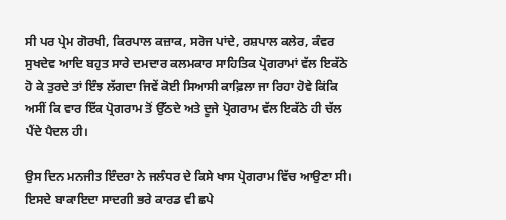ਸੀ ਪਰ ਪ੍ਰੇਮ ਗੋਰਖੀ, ਕਿਰਪਾਲ ਕਜ਼ਾਕ, ਸਰੋਜ ਪਾਂਦੇ, ਰਸ਼ਪਾਲ ਕਲੇਰ, ਕੰਵਰ ਸੁਖਦੇਵ ਆਦਿ ਬਹੁਤ ਸਾਰੇ ਦਮਦਾਰ ਕਲਮਕਾਰ ਸਾਹਿਤਿਕ ਪ੍ਰੋਗਰਾਮਾਂ ਵੱਲ ਇਕੱਠੇ ਹੋ ਕੇ ਤੁਰਦੇ ਤਾਂ ਇੰਝ ਲੱਗਦਾ ਜਿਵੇਂ ਕੋਈ ਸਿਆਸੀ ਕਾਫ਼ਿਲਾ ਜਾ ਰਿਹਾ ਹੋਵੇ ਕਿਂਕਿ ਅਸੀਂ ਕਿ ਵਾਰ ਇੱਕ ਪ੍ਰੋਗਰਾਮ ਤੋਂ ਉੱਠਦੇ ਅਤੇ ਦੂਜੇ ਪ੍ਰੋਗਰਾਮ ਵੱਲ ਇਕੱਠੇ ਹੀ ਚੱਲ ਪੈਂਦੇ ਪੈਦਲ ਹੀ।

ਉਸ ਦਿਨ ਮਨਜੀਤ ਇੰਦਰਾ ਨੇ ਜਲੰਧਰ ਦੇ ਕਿਸੇ ਖਾਸ ਪ੍ਰੋਗਰਾਮ ਵਿੱਚ ਆਉਣਾ ਸੀ। ਇਸਦੇ ਬਾਕਾਇਦਾ ਸਾਦਗੀ ਭਰੇ ਕਾਰਡ ਵੀ ਛਪੇ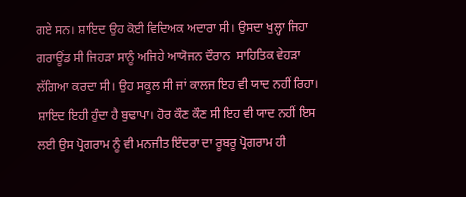ਗਏ ਸਨ। ਸ਼ਾਇਦ ਉਹ ਕੋਈ ਵਿਦਿਅਕ ਅਦਾਰਾ ਸੀ। ਉਸਦਾ ਖੁਲ੍ਹਾ ਜਿਹਾ ਗਰਾਊਂਡ ਸੀ ਜਿਹੜਾ ਸਾਨੂੰ ਅਜਿਹੇ ਆਯੋਜਨ ਦੌਰਾਨ  ਸਾਹਿਤਿਕ ਵੇਹੜਾ ਲੱਗਿਆ ਕਰਦਾ ਸੀ। ਉਹ ਸਕੂਲ ਸੀ ਜਾਂ ਕਾਲਜ ਇਹ ਵੀ ਯਾਦ ਨਹੀਂ ਰਿਹਾ। ਸ਼ਾਇਦ ਇਹੀ ਹੁੰਦਾ ਹੈ ਬੁਢਾਪਾ। ਹੋਰ ਕੌਣ ਕੌਣ ਸੀ ਇਹ ਵੀ ਯਾਦ ਨਹੀਂ ਇਸ ਲਈ ਉਸ ਪ੍ਰੋਗਰਾਮ ਨੂੰ ਵੀ ਮਨਜੀਤ ਇੰਦਰਾ ਦਾ ਰੂਬਰੂ ਪ੍ਰੋਗਰਾਮ ਹੀ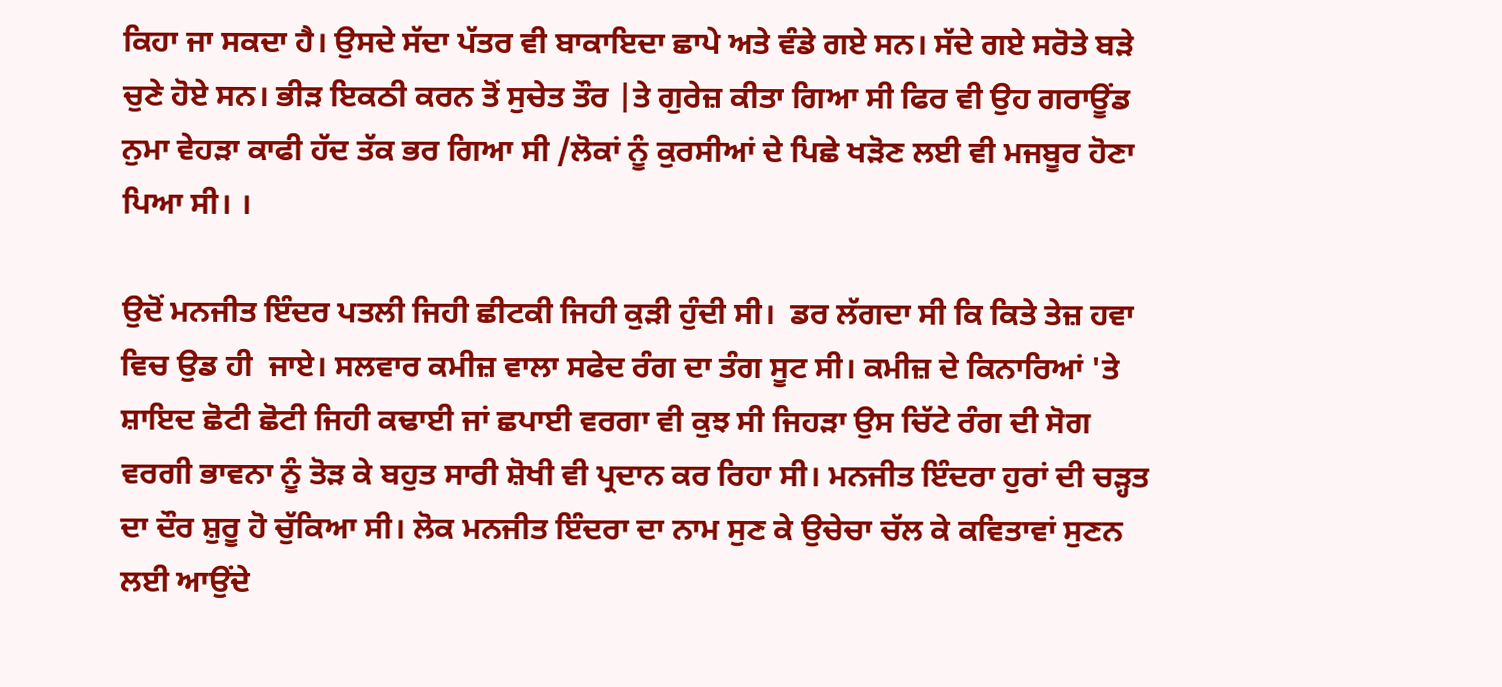ਕਿਹਾ ਜਾ ਸਕਦਾ ਹੈ। ਉਸਦੇ ਸੱਦਾ ਪੱਤਰ ਵੀ ਬਾਕਾਇਦਾ ਛਾਪੇ ਅਤੇ ਵੰਡੇ ਗਏ ਸਨ। ਸੱਦੇ ਗਏ ਸਰੋਤੇ ਬੜੇ ਚੁਣੇ ਹੋਏ ਸਨ। ਭੀੜ ਇਕਠੀ ਕਰਨ ਤੋਂ ਸੁਚੇਤ ਤੌਰ |ਤੇ ਗੁਰੇਜ਼ ਕੀਤਾ ਗਿਆ ਸੀ ਫਿਰ ਵੀ ਉਹ ਗਰਾਊਂਡ ਨੁਮਾ ਵੇਹੜਾ ਕਾਫੀ ਹੱਦ ਤੱਕ ਭਰ ਗਿਆ ਸੀ /ਲੋਕਾਂ ਨੂੰ ਕੁਰਸੀਆਂ ਦੇ ਪਿਛੇ ਖੜੋਣ ਲਈ ਵੀ ਮਜਬੂਰ ਹੋਣਾ ਪਿਆ ਸੀ। ।

ਉਦੋਂ ਮਨਜੀਤ ਇੰਦਰ ਪਤਲੀ ਜਿਹੀ ਛੀਟਕੀ ਜਿਹੀ ਕੁੜੀ ਹੁੰਦੀ ਸੀ।  ਡਰ ਲੱਗਦਾ ਸੀ ਕਿ ਕਿਤੇ ਤੇਜ਼ ਹਵਾ ਵਿਚ ਉਡ ਹੀ  ਜਾਏ। ਸਲਵਾਰ ਕਮੀਜ਼ ਵਾਲਾ ਸਫੇਦ ਰੰਗ ਦਾ ਤੰਗ ਸੂਟ ਸੀ। ਕਮੀਜ਼ ਦੇ ਕਿਨਾਰਿਆਂ 'ਤੇ ਸ਼ਾਇਦ ਛੋਟੀ ਛੋਟੀ ਜਿਹੀ ਕਢਾਈ ਜਾਂ ਛਪਾਈ ਵਰਗਾ ਵੀ ਕੁਝ ਸੀ ਜਿਹੜਾ ਉਸ ਚਿੱਟੇ ਰੰਗ ਦੀ ਸੋਗ ਵਰਗੀ ਭਾਵਨਾ ਨੂੰ ਤੋੜ ਕੇ ਬਹੁਤ ਸਾਰੀ ਸ਼ੋਖੀ ਵੀ ਪ੍ਰਦਾਨ ਕਰ ਰਿਹਾ ਸੀ। ਮਨਜੀਤ ਇੰਦਰਾ ਹੁਰਾਂ ਦੀ ਚੜ੍ਹਤ ਦਾ ਦੌਰ ਸ਼ੁਰੂ ਹੋ ਚੁੱਕਿਆ ਸੀ। ਲੋਕ ਮਨਜੀਤ ਇੰਦਰਾ ਦਾ ਨਾਮ ਸੁਣ ਕੇ ਉਚੇਚਾ ਚੱਲ ਕੇ ਕਵਿਤਾਵਾਂ ਸੁਣਨ ਲਈ ਆਉਂਦੇ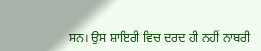ਸਨ। ਉਸ ਸ਼ਾਇਰੀ ਵਿਚ ਦਰਦ ਹੀ ਨਹੀਂ ਨਾਬਰੀ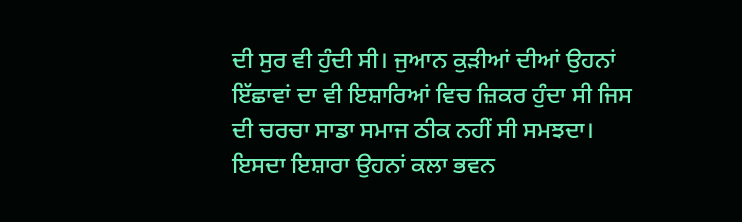ਦੀ ਸੁਰ ਵੀ ਹੁੰਦੀ ਸੀ। ਜੁਆਨ ਕੁੜੀਆਂ ਦੀਆਂ ਉਹਨਾਂ ਇੱਛਾਵਾਂ ਦਾ ਵੀ ਇਸ਼ਾਰਿਆਂ ਵਿਚ ਜ਼ਿਕਰ ਹੁੰਦਾ ਸੀ ਜਿਸ ਦੀ ਚਰਚਾ ਸਾਡਾ ਸਮਾਜ ਠੀਕ ਨਹੀਂ ਸੀ ਸਮਝਦਾ। ਇਸਦਾ ਇਸ਼ਾਰਾ ਉਹਨਾਂ ਕਲਾ ਭਵਨ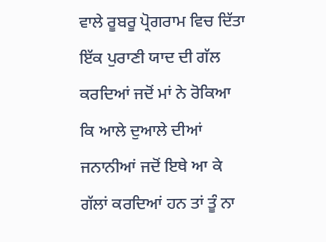ਵਾਲੇ ਰੂਬਰੂ ਪ੍ਰੋਗਰਾਮ ਵਿਚ ਦਿੱਤਾ ਇੱਕ ਪੁਰਾਣੀ ਯਾਦ ਦੀ ਗੱਲ ਕਰਦਿਆਂ ਜਦੋਂ ਮਾਂ ਨੇ ਰੋਕਿਆ ਕਿ ਆਲੇ ਦੁਆਲੇ ਦੀਆਂ ਜਨਾਨੀਆਂ ਜਦੋਂ ਇਥੇ ਆ ਕੇ ਗੱਲਾਂ ਕਰਦਿਆਂ ਹਨ ਤਾਂ ਤੂੰ ਨਾ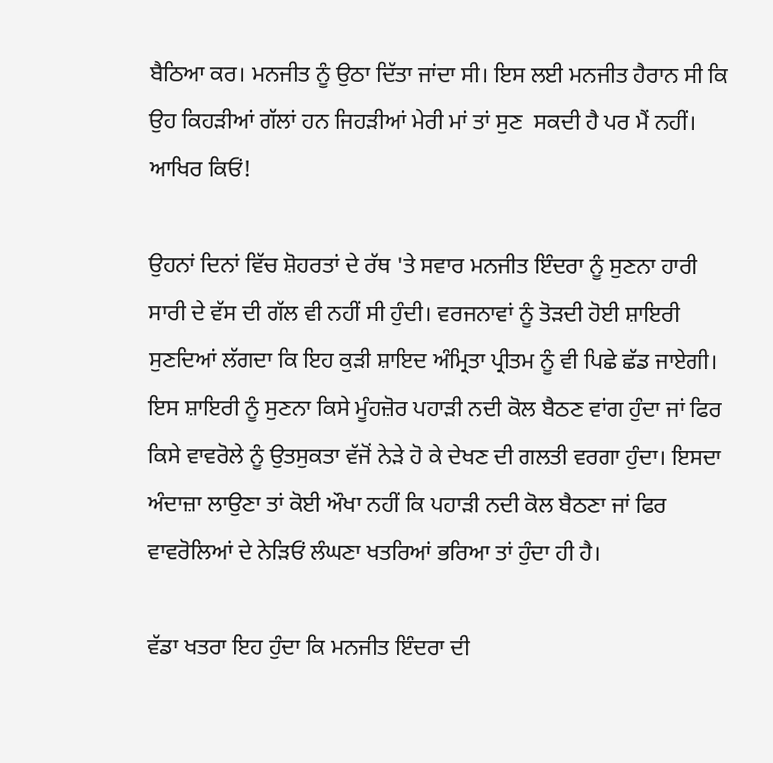ਬੈਠਿਆ ਕਰ। ਮਨਜੀਤ ਨੂੰ ਉਠਾ ਦਿੱਤਾ ਜਾਂਦਾ ਸੀ। ਇਸ ਲਈ ਮਨਜੀਤ ਹੈਰਾਨ ਸੀ ਕਿ ਉਹ ਕਿਹੜੀਆਂ ਗੱਲਾਂ ਹਨ ਜਿਹੜੀਆਂ ਮੇਰੀ ਮਾਂ ਤਾਂ ਸੁਣ  ਸਕਦੀ ਹੈ ਪਰ ਮੈਂ ਨਹੀਂ। ਆਖਿਰ ਕਿਓਂ!

ਉਹਨਾਂ ਦਿਨਾਂ ਵਿੱਚ ਸ਼ੋਹਰਤਾਂ ਦੇ ਰੱਥ 'ਤੇ ਸਵਾਰ ਮਨਜੀਤ ਇੰਦਰਾ ਨੂੰ ਸੁਣਨਾ ਹਾਰੀ ਸਾਰੀ ਦੇ ਵੱਸ ਦੀ ਗੱਲ ਵੀ ਨਹੀਂ ਸੀ ਹੁੰਦੀ। ਵਰਜਨਾਵਾਂ ਨੂੰ ਤੋੜਦੀ ਹੋਈ ਸ਼ਾਇਰੀ ਸੁਣਦਿਆਂ ਲੱਗਦਾ ਕਿ ਇਹ ਕੁੜੀ ਸ਼ਾਇਦ ਅੰਮ੍ਰਿਤਾ ਪ੍ਰੀਤਮ ਨੂੰ ਵੀ ਪਿਛੇ ਛੱਡ ਜਾਏਗੀ। ਇਸ ਸ਼ਾਇਰੀ ਨੂੰ ਸੁਣਨਾ ਕਿਸੇ ਮੂੰਹਜ਼ੋਰ ਪਹਾੜੀ ਨਦੀ ਕੋਲ ਬੈਠਣ ਵਾਂਗ ਹੁੰਦਾ ਜਾਂ ਫਿਰ ਕਿਸੇ ਵਾਵਰੋਲੇ ਨੂੰ ਉਤਸੁਕਤਾ ਵੱਜੋਂ ਨੇੜੇ ਹੋ ਕੇ ਦੇਖਣ ਦੀ ਗਲਤੀ ਵਰਗਾ ਹੁੰਦਾ। ਇਸਦਾ ਅੰਦਾਜ਼ਾ ਲਾਉਣਾ ਤਾਂ ਕੋਈ ਔਖਾ ਨਹੀਂ ਕਿ ਪਹਾੜੀ ਨਦੀ ਕੋਲ ਬੈਠਣਾ ਜਾਂ ਫਿਰ ਵਾਵਰੋਲਿਆਂ ਦੇ ਨੇੜਿਓਂ ਲੰਘਣਾ ਖਤਰਿਆਂ ਭਰਿਆ ਤਾਂ ਹੁੰਦਾ ਹੀ ਹੈ।

ਵੱਡਾ ਖਤਰਾ ਇਹ ਹੁੰਦਾ ਕਿ ਮਨਜੀਤ ਇੰਦਰਾ ਦੀ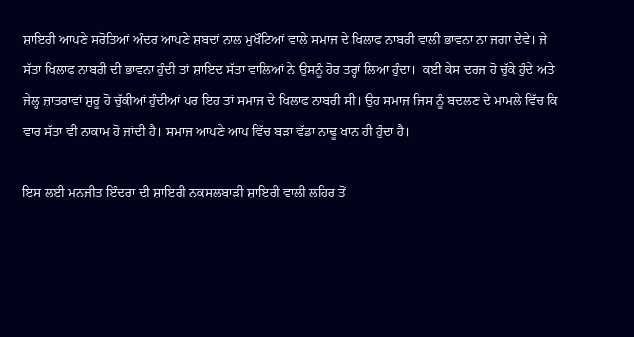ਸ਼ਾਇਰੀ ਆਪਣੇ ਸਰੋਤਿਆਂ ਅੰਦਰ ਆਪਣੇ ਸ਼ਬਦਾਂ ਨਾਲ ਮੁਖੌਟਿਆਂ ਵਾਲੇ ਸਮਾਜ ਦੇ ਖਿਲਾਫ ਨਾਬਰੀ ਵਾਲੀ ਭਾਵਨਾ ਨਾ ਜਗਾ ਦੇਵੇ। ਜੇ ਸੱਤਾ ਖਿਲਾਫ ਨਾਬਰੀ ਦੀ ਭਾਵਨਾ ਹੁੰਦੀ ਤਾਂ ਸ਼ਾਇਦ ਸੱਤਾ ਵਾਲਿਆਂ ਨੇ ਉਸਨੂੰ ਹੋਰ ਤਰ੍ਹਾਂ ਲਿਆ ਹੁੰਦਾ।  ਕਈ ਕੇਸ ਦਰਜ ਹੋ ਚੁੱਕੇ ਹੁੰਦੇ ਅਤੇ ਜੇਲ੍ਹ ਜ਼ਾਤਰਾਵਾਂ ਸ਼ੁਰੂ ਹੋ ਚੁੱਕੀਆਂ ਹੁੰਦੀਆਂ ਪਰ ਇਹ ਤਾਂ ਸਮਾਜ ਦੇ ਖਿਲਾਫ ਨਾਬਰੀ ਸੀ। ਉਹ ਸਮਾਜ ਜਿਸ ਨੂੰ ਬਦਲਣ ਦੇ ਮਾਮਲੇ ਵਿੱਚ ਕਿ ਵਾਰ ਸੱਤਾ ਵੀ ਨਾਕਾਮ ਹੋ ਜਾਂਦੀ ਹੈ। ਸਮਾਜ ਆਪਣੇ ਆਪ ਵਿੱਚ ਬੜਾ ਵੱਡਾ ਨਾਢੂ ਖਾਨ ਹੀ ਹੁੰਦਾ ਹੈ।

ਇਸ ਲਈ ਮਨਜੀਤ ਇੰਦਰਾ ਦੀ ਸ਼ਾਇਰੀ ਨਕਸਲਬਾੜੀ ਸ਼ਾਇਰੀ ਵਾਲੀ ਲਹਿਰ ਤੋਂ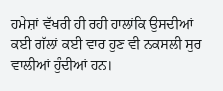ਹਮੇਸ਼ਾਂ ਵੱਖਰੀ ਹੀ ਰਹੀ ਹਾਲਾਂਕਿ ਉਸਦੀਆਂ ਕਈ ਗੱਲਾਂ ਕਈ ਵਾਰ ਹੁਣ ਵੀ ਨਕਸਲੀ ਸੁਰ ਵਾਲੀਆਂ ਹੁੰਦੀਆਂ ਹਨ।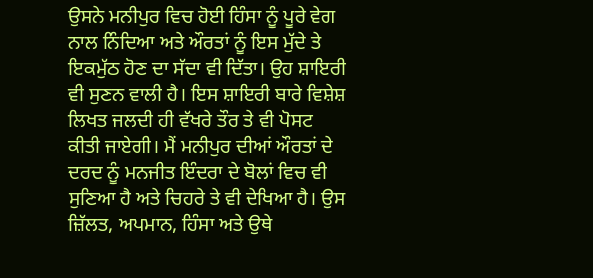ਉਸਨੇ ਮਨੀਪੁਰ ਵਿਚ ਹੋਈ ਹਿੰਸਾ ਨੂੰ ਪੂਰੇ ਵੇਗ ਨਾਲ ਨਿੰਦਿਆ ਅਤੇ ਔਰਤਾਂ ਨੂੰ ਇਸ ਮੁੱਦੇ ਤੇ ਇਕਮੁੱਠ ਹੋਣ ਦਾ ਸੱਦਾ ਵੀ ਦਿੱਤਾ। ਉਹ ਸ਼ਾਇਰੀ ਵੀ ਸੁਣਨ ਵਾਲੀ ਹੈ। ਇਸ ਸ਼ਾਇਰੀ ਬਾਰੇ ਵਿਸ਼ੇਸ਼ ਲਿਖਤ ਜਲਦੀ ਹੀ ਵੱਖਰੇ ਤੌਰ ਤੇ ਵੀ ਪੋਸਟ ਕੀਤੀ ਜਾਏਗੀ। ਮੈਂ ਮਨੀਪੁਰ ਦੀਆਂ ਔਰਤਾਂ ਦੇ ਦਰਦ ਨੂੰ ਮਨਜੀਤ ਇੰਦਰਾ ਦੇ ਬੋਲਾਂ ਵਿਚ ਵੀ ਸੁਣਿਆ ਹੈ ਅਤੇ ਚਿਹਰੇ ਤੇ ਵੀ ਦੇਖਿਆ ਹੈ। ਉਸ ਜ਼ਿੱਲਤ, ਅਪਮਾਨ, ਹਿੰਸਾ ਅਤੇ ਉਥੇ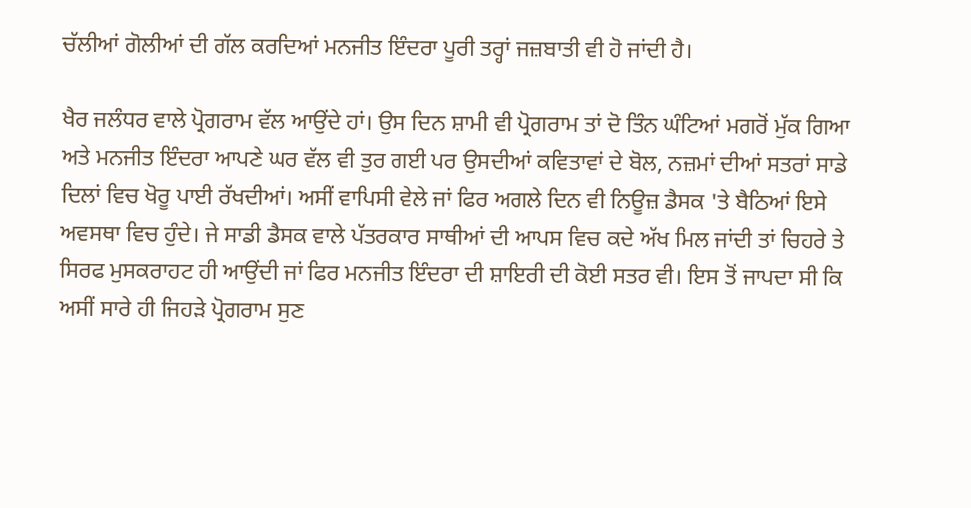ਚੱਲੀਆਂ ਗੋਲੀਆਂ ਦੀ ਗੱਲ ਕਰਦਿਆਂ ਮਨਜੀਤ ਇੰਦਰਾ ਪੂਰੀ ਤਰ੍ਹਾਂ ਜਜ਼ਬਾਤੀ ਵੀ ਹੋ ਜਾਂਦੀ ਹੈ।

ਖੈਰ ਜਲੰਧਰ ਵਾਲੇ ਪ੍ਰੋਗਰਾਮ ਵੱਲ ਆਉਂਦੇ ਹਾਂ। ਉਸ ਦਿਨ ਸ਼ਾਮੀ ਵੀ ਪ੍ਰੋਗਰਾਮ ਤਾਂ ਦੋ ਤਿੰਨ ਘੰਟਿਆਂ ਮਗਰੋਂ ਮੁੱਕ ਗਿਆ ਅਤੇ ਮਨਜੀਤ ਇੰਦਰਾ ਆਪਣੇ ਘਰ ਵੱਲ ਵੀ ਤੁਰ ਗਈ ਪਰ ਉਸਦੀਆਂ ਕਵਿਤਾਵਾਂ ਦੇ ਬੋਲ, ਨਜ਼ਮਾਂ ਦੀਆਂ ਸਤਰਾਂ ਸਾਡੇ ਦਿਲਾਂ ਵਿਚ ਖੋਰੂ ਪਾਈ ਰੱਖਦੀਆਂ। ਅਸੀਂ ਵਾਪਿਸੀ ਵੇਲੇ ਜਾਂ ਫਿਰ ਅਗਲੇ ਦਿਨ ਵੀ ਨਿਊਜ਼ ਡੈਸਕ 'ਤੇ ਬੈਠਿਆਂ ਇਸੇ ਅਵਸਥਾ ਵਿਚ ਹੁੰਦੇ। ਜੇ ਸਾਡੀ ਡੈਸਕ ਵਾਲੇ ਪੱਤਰਕਾਰ ਸਾਥੀਆਂ ਦੀ ਆਪਸ ਵਿਚ ਕਦੇ ਅੱਖ ਮਿਲ ਜਾਂਦੀ ਤਾਂ ਚਿਹਰੇ ਤੇ ਸਿਰਫ ਮੁਸਕਰਾਹਟ ਹੀ ਆਉਂਦੀ ਜਾਂ ਫਿਰ ਮਨਜੀਤ ਇੰਦਰਾ ਦੀ ਸ਼ਾਇਰੀ ਦੀ ਕੋਈ ਸਤਰ ਵੀ। ਇਸ ਤੋਂ ਜਾਪਦਾ ਸੀ ਕਿ ਅਸੀਂ ਸਾਰੇ ਹੀ ਜਿਹੜੇ ਪ੍ਰੋਗਰਾਮ ਸੁਣ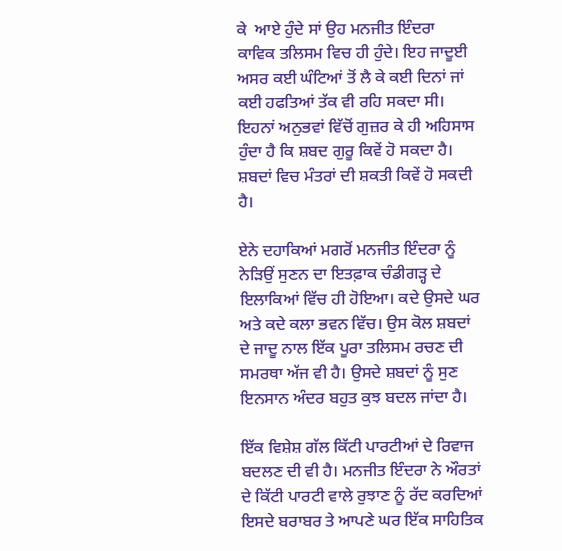ਕੇ  ਆਏ ਹੁੰਦੇ ਸਾਂ ਉਹ ਮਨਜੀਤ ਇੰਦਰਾ  ਕਾਵਿਕ ਤਲਿਸਮ ਵਿਚ ਹੀ ਹੁੰਦੇ। ਇਹ ਜਾਦੂਈ ਅਸਰ ਕਈ ਘੰਟਿਆਂ ਤੋਂ ਲੈ ਕੇ ਕਈ ਦਿਨਾਂ ਜਾਂ ਕਈ ਹਫਤਿਆਂ ਤੱਕ ਵੀ ਰਹਿ ਸਕਦਾ ਸੀ।  ਇਹਨਾਂ ਅਨੁਭਵਾਂ ਵਿੱਚੋਂ ਗੁਜ਼ਰ ਕੇ ਹੀ ਅਹਿਸਾਸ ਹੁੰਦਾ ਹੈ ਕਿ ਸ਼ਬਦ ਗੁਰੂ ਕਿਵੇਂ ਹੋ ਸਕਦਾ ਹੈ। ਸ਼ਬਦਾਂ ਵਿਚ ਮੰਤਰਾਂ ਦੀ ਸ਼ਕਤੀ ਕਿਵੇਂ ਹੋ ਸਕਦੀ ਹੈ।

ਏਨੇ ਦਹਾਕਿਆਂ ਮਗਰੋਂ ਮਨਜੀਤ ਇੰਦਰਾ ਨੂੰ ਨੇੜਿਉਂ ਸੁਣਨ ਦਾ ਇਤਫ਼ਾਕ ਚੰਡੀਗੜ੍ਹ ਦੇ ਇਲਾਕਿਆਂ ਵਿੱਚ ਹੀ ਹੋਇਆ। ਕਦੇ ਉਸਦੇ ਘਰ ਅਤੇ ਕਦੇ ਕਲਾ ਭਵਨ ਵਿੱਚ। ਉਸ ਕੋਲ ਸ਼ਬਦਾਂ ਦੇ ਜਾਦੂ ਨਾਲ ਇੱਕ ਪੂਰਾ ਤਲਿਸਮ ਰਚਣ ਦੀ ਸਮਰਥਾ ਅੱਜ ਵੀ ਹੈ। ਉਸਦੇ ਸ਼ਬਦਾਂ ਨੂੰ ਸੁਣ ਇਨਸਾਨ ਅੰਦਰ ਬਹੁਤ ਕੁਝ ਬਦਲ ਜਾਂਦਾ ਹੈ।

ਇੱਕ ਵਿਸ਼ੇਸ਼ ਗੱਲ ਕਿੱਟੀ ਪਾਰਟੀਆਂ ਦੇ ਰਿਵਾਜ ਬਦਲਣ ਦੀ ਵੀ ਹੈ। ਮਨਜੀਤ ਇੰਦਰਾ ਨੇ ਔਰਤਾਂ ਦੇ ਕਿੱਟੀ ਪਾਰਟੀ ਵਾਲੇ ਰੁਝਾਣ ਨੂੰ ਰੱਦ ਕਰਦਿਆਂ ਇਸਦੇ ਬਰਾਬਰ ਤੇ ਆਪਣੇ ਘਰ ਇੱਕ ਸਾਹਿਤਿਕ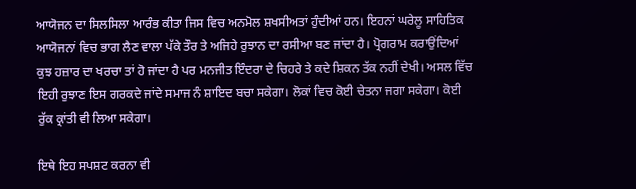ਆਯੋਜਨ ਦਾ ਸਿਲਸਿਲਾ ਆਰੰਭ ਕੀਤਾ ਜਿਸ ਵਿਚ ਅਨਮੋਲ ਸ਼ਖਸੀਅਤਾਂ ਹੁੰਦੀਆਂ ਹਨ। ਇਹਨਾਂ ਘਰੇਲੂ ਸਾਹਿਤਿਕ ਆਯੋਜਨਾਂ ਵਿਚ ਭਾਗ ਲੈਣ ਵਾਲਾ ਪੱਕੇ ਤੌਰ ਤੇ ਅਜਿਹੇ ਰੁਝਾਨ ਦਾ ਰਸੀਆ ਬਣ ਜਾਂਦਾ ਹੈ। ਪ੍ਰੋਗਰਾਮ ਕਰਾਉਂਦਿਆਂ ਕੁਝ ਹਜ਼ਾਰ ਦਾ ਖਰਚਾ ਤਾਂ ਹੋ ਜਾਂਦਾ ਹੈ ਪਰ ਮਨਜੀਤ ਇੰਦਰਾ ਦੇ ਚਿਹਰੇ ਤੇ ਕਦੇ ਸ਼ਿਕਨ ਤੱਕ ਨਹੀਂ ਦੇਖੀ। ਅਸਲ ਵਿੱਚ ਇਹੀ ਰੁਝਾਣ ਇਸ ਗਰਕਦੇ ਜਾਂਦੇ ਸਮਾਜ ਨੰ ਸ਼ਾਇਦ ਬਚਾ ਸਕੇਗਾ। ਲੋਕਾਂ ਵਿਚ ਕੋਈ ਚੇਤਨਾ ਜਗਾ ਸਕੇਗਾ। ਕੋਈ ਰੁੱਕ ਕ੍ਰਾਂਤੀ ਵੀ ਲਿਆ ਸਕੇਗਾ।

ਇਥੇ ਇਹ ਸਪਸ਼ਟ ਕਰਨਾ ਵੀ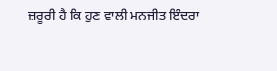ਜ਼ਰੂਰੀ ਹੈ ਕਿ ਹੁਣ ਵਾਲੀ ਮਨਜੀਤ ਇੰਦਰਾ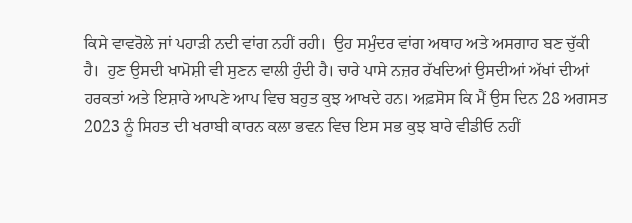ਕਿਸੇ ਵਾਵਰੋਲੇ ਜਾਂ ਪਹਾੜੀ ਨਦੀ ਵਾਂਗ ਨਹੀਂ ਰਹੀ।  ਉਹ ਸਮੁੰਦਰ ਵਾਂਗ ਅਥਾਹ ਅਤੇ ਅਸਗਾਹ ਬਣ ਚੁੱਕੀ ਹੈ।  ਹੁਣ ਉਸਦੀ ਖਾਮੋਸ਼ੀ ਵੀ ਸੁਣਨ ਵਾਲੀ ਹੁੰਦੀ ਹੈ। ਚਾਰੇ ਪਾਸੇ ਨਜ਼ਰ ਰੱਖਦਿਆਂ ਉਸਦੀਆਂ ਅੱਖਾਂ ਦੀਆਂ ਹਰਕਤਾਂ ਅਤੇ ਇਸ਼ਾਰੇ ਆਪਣੇ ਆਪ ਵਿਚ ਬਹੁਤ ਕੁਝ ਆਖਦੇ ਹਨ। ਅਫ਼ਸੋਸ ਕਿ ਮੈਂ ਉਸ ਦਿਨ 28 ਅਗਸਤ 2023 ਨੂੰ ਸਿਹਤ ਦੀ ਖਰਾਬੀ ਕਾਰਨ ਕਲਾ ਭਵਨ ਵਿਚ ਇਸ ਸਭ ਕੁਝ ਬਾਰੇ ਵੀਡੀਓ ਨਹੀਂ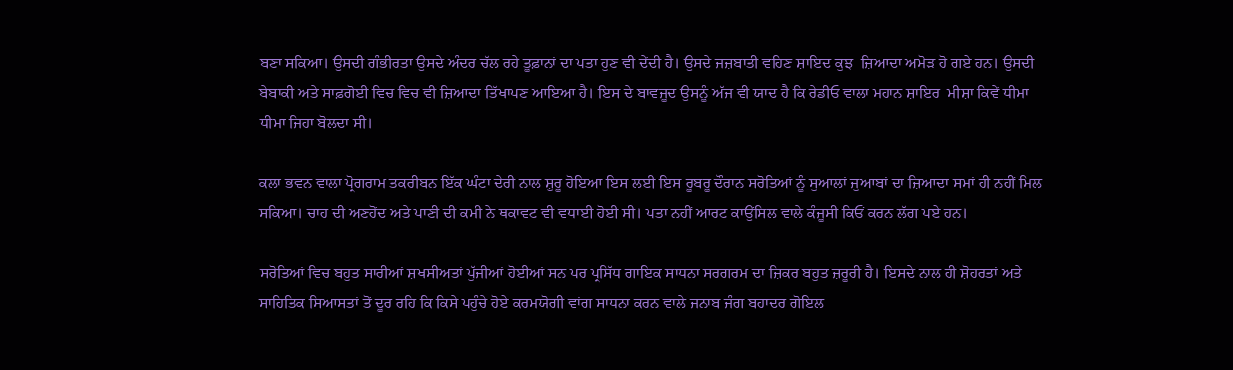ਬਣਾ ਸਕਿਆ। ਉਸਦੀ ਗੰਭੀਰਤਾ ਉਸਦੇ ਅੰਦਰ ਚੱਲ ਰਹੇ ਤੂਫ਼ਾਨਾਂ ਦਾ ਪਤਾ ਹੁਣ ਵੀ ਦੇਂਦੀ ਹੈ। ਉਸਦੇ ਜਜ਼ਬਾਤੀ ਵਹਿਣ ਸ਼ਾਇਦ ਕੁਝ  ਜ਼ਿਆਦਾ ਅਮੋੜ ਹੋ ਗਏ ਹਨ। ਉਸਦੀ ਬੇਬਾਕੀ ਅਤੇ ਸਾਫ਼ਗੋਈ ਵਿਚ ਵਿਚ ਵੀ ਜ਼ਿਆਦਾ ਤਿੱਖਾਪਣ ਆਇਆ ਹੈ। ਇਸ ਦੇ ਬਾਵਜੂਦ ਉਸਨੂੰ ਅੱਜ ਵੀ ਯਾਦ ਹੈ ਕਿ ਰੇਡੀਓ ਵਾਲਾ ਮਹਾਨ ਸ਼ਾਇਰ  ਮੀਸ਼ਾ ਕਿਵੇਂ ਧੀਮਾ ਧੀਮਾ ਜਿਹਾ ਬੋਲਦਾ ਸੀ।

ਕਲਾ ਭਵਨ ਵਾਲਾ ਪ੍ਰੋਗਰਾਮ ਤਕਰੀਬਨ ਇੱਕ ਘੰਟਾ ਦੇਰੀ ਨਾਲ ਸ਼ੁਰੂ ਹੋਇਆ ਇਸ ਲਈ ਇਸ ਰੂਬਰੂ ਦੌਰਾਨ ਸਰੋਤਿਆਂ ਨੂੰ ਸੁਆਲਾਂ ਜੁਆਬਾਂ ਦਾ ਜ਼ਿਆਦਾ ਸਮਾਂ ਹੀ ਨਹੀਂ ਮਿਲ ਸਕਿਆ। ਚਾਹ ਦੀ ਅਣਹੋਂਦ ਅਤੇ ਪਾਣੀ ਦੀ ਕਮੀ ਨੇ ਥਕਾਵਟ ਵੀ ਵਧਾਈ ਹੋਈ ਸੀ। ਪਤਾ ਨਹੀਂ ਆਰਟ ਕਾਉਂਸਿਲ ਵਾਲੇ ਕੰਜੂਸੀ ਕਿਓਂ ਕਰਨ ਲੱਗ ਪਏ ਹਨ।

ਸਰੋਤਿਆਂ ਵਿਚ ਬਹੁਤ ਸਾਰੀਆਂ ਸ਼ਖਸੀਅਤਾਂ ਪੁੱਜੀਆਂ ਹੋਈਆਂ ਸਨ ਪਰ ਪ੍ਰਸਿੱਧ ਗਾਇਕ ਸਾਧਨਾ ਸਰਗਰਮ ਦਾ ਜ਼ਿਕਰ ਬਹੁਤ ਜ਼ਰੂਰੀ ਹੈ। ਇਸਦੇ ਨਾਲ ਹੀ ਸ਼ੋਹਰਤਾਂ ਅਤੇ ਸਾਹਿਤਿਕ ਸਿਆਸਤਾਂ ਤੋਂ ਦੂਰ ਰਹਿ ਕਿ ਕਿਸੇ ਪਹੁੰਚੇ ਹੋਏ ਕਰਮਯੋਗੀ ਵਾਂਗ ਸਾਧਨਾ ਕਰਨ ਵਾਲੇ ਜਨਾਬ ਜੰਗ ਬਹਾਦਰ ਗੋਇਲ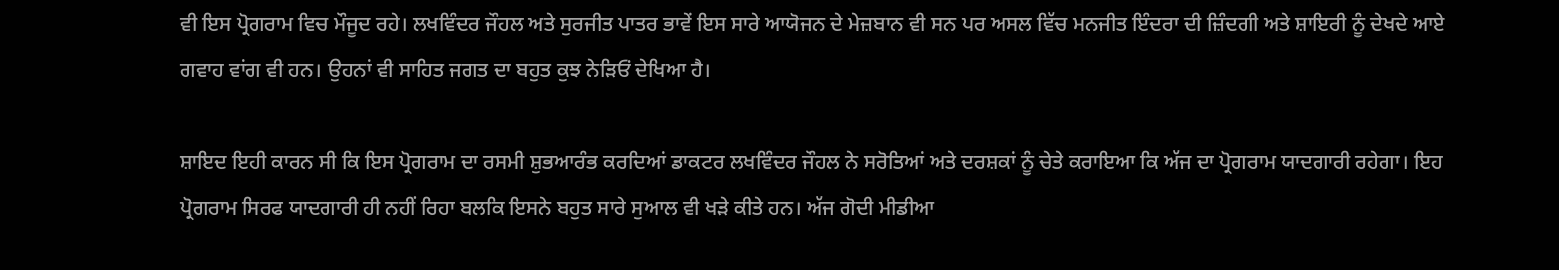ਵੀ ਇਸ ਪ੍ਰੋਗਰਾਮ ਵਿਚ ਮੌਜੂਦ ਰਹੇ। ਲਖਵਿੰਦਰ ਜੌਹਲ ਅਤੇ ਸੁਰਜੀਤ ਪਾਤਰ ਭਾਵੇਂ ਇਸ ਸਾਰੇ ਆਯੋਜਨ ਦੇ ਮੇਜ਼ਬਾਨ ਵੀ ਸਨ ਪਰ ਅਸਲ ਵਿੱਚ ਮਨਜੀਤ ਇੰਦਰਾ ਦੀ ਜ਼ਿੰਦਗੀ ਅਤੇ ਸ਼ਾਇਰੀ ਨੂੰ ਦੇਖਦੇ ਆਏ ਗਵਾਹ ਵਾਂਗ ਵੀ ਹਨ। ਉਹਨਾਂ ਵੀ ਸਾਹਿਤ ਜਗਤ ਦਾ ਬਹੁਤ ਕੁਝ ਨੇੜਿਓਂ ਦੇਖਿਆ ਹੈ।

ਸ਼ਾਇਦ ਇਹੀ ਕਾਰਨ ਸੀ ਕਿ ਇਸ ਪ੍ਰੋਗਰਾਮ ਦਾ ਰਸਮੀ ਸ਼ੁਭਆਰੰਭ ਕਰਦਿਆਂ ਡਾਕਟਰ ਲਖਵਿੰਦਰ ਜੌਹਲ ਨੇ ਸਰੋਤਿਆਂ ਅਤੇ ਦਰਸ਼ਕਾਂ ਨੂੰ ਚੇਤੇ ਕਰਾਇਆ ਕਿ ਅੱਜ ਦਾ ਪ੍ਰੋਗਰਾਮ ਯਾਦਗਾਰੀ ਰਹੇਗਾ। ਇਹ ਪ੍ਰੋਗਰਾਮ ਸਿਰਫ ਯਾਦਗਾਰੀ ਹੀ ਨਹੀਂ ਰਿਹਾ ਬਲਕਿ ਇਸਨੇ ਬਹੁਤ ਸਾਰੇ ਸੁਆਲ ਵੀ ਖੜੇ ਕੀਤੇ ਹਨ। ਅੱਜ ਗੋਦੀ ਮੀਡੀਆ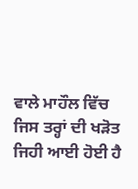ਵਾਲੇ ਮਾਹੌਲ ਵਿੱਚ ਜਿਸ ਤਰ੍ਹਾਂ ਦੀ ਖੜੋਤ ਜਿਹੀ ਆਈ ਹੋਈ ਹੈ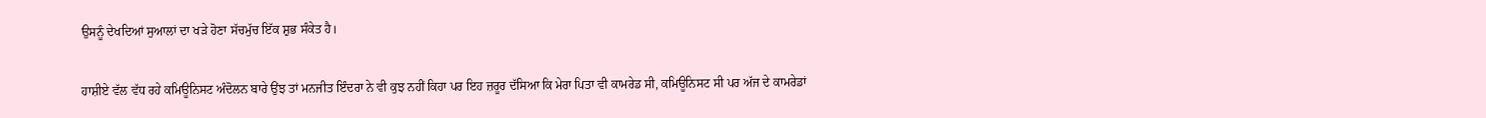ਉਸਨੂੰ ਦੇਖਦਿਆਂ ਸੁਆਲਾਂ ਦਾ ਖੜੇ ਹੋਣਾ ਸੱਚਮੁੱਚ ਇੱਕ ਸ਼ੁਭ ਸੰਕੇਤ ਹੈ।

ਹਾਸ਼ੀਏ ਵੱਲ ਵੱਧ ਰਹੇ ਕਮਿਊਨਿਸਟ ਅੰਦੋਲਨ ਬਾਰੇ ਉਂਝ ਤਾਂ ਮਨਜੀਤ ਇੰਦਰਾ ਨੇ ਵੀ ਕੁਝ ਨਹੀਂ ਕਿਹਾ ਪਰ ਇਹ ਜ਼ਰੂਰ ਦੱਸਿਆ ਕਿ ਮੇਰਾ ਪਿਤਾ ਵੀ ਕਾਮਰੇਡ ਸੀ, ਕਮਿਊਨਿਸਟ ਸੀ ਪਰ ਅੱਜ ਦੇ ਕਾਮਰੇਡਾਂ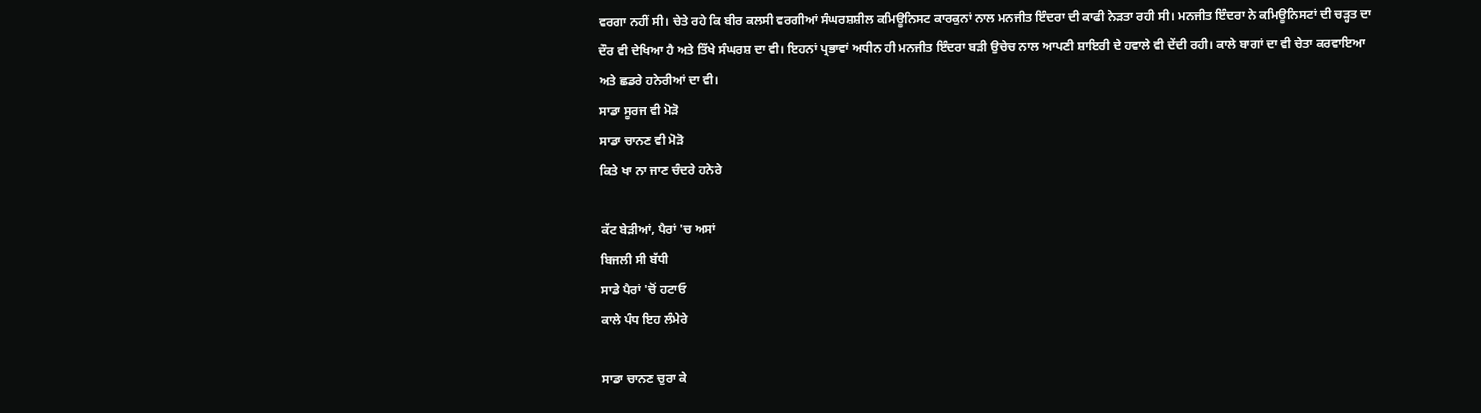ਵਰਗਾ ਨਹੀਂ ਸੀ। ਚੇਤੇ ਰਹੇ ਕਿ ਬੀਰ ਕਲਸੀ ਵਰਗੀਆਂ ਸੰਘਰਸ਼ਸ਼ੀਲ ਕਮਿਊਨਿਸਟ ਕਾਰਕੁਨਾਂ ਨਾਲ ਮਨਜੀਤ ਇੰਦਰਾ ਦੀ ਕਾਫੀ ਨੇੜਤਾ ਰਹੀ ਸੀ। ਮਨਜੀਤ ਇੰਦਰਾ ਨੇ ਕਮਿਊਨਿਸਟਾਂ ਦੀ ਚੜ੍ਹਤ ਦਾ ਦੌਰ ਵੀ ਦੇਖਿਆ ਹੈ ਅਤੇ ਤਿੱਖੇ ਸੰਘਰਸ਼ ਦਾ ਵੀ। ਇਹਨਾਂ ਪ੍ਰਭਾਵਾਂ ਅਧੀਨ ਹੀ ਮਨਜੀਤ ਇੰਦਰਾ ਬੜੀ ਉਚੇਚ ਨਾਲ ਆਪਣੀ ਸ਼ਾਇਰੀ ਦੇ ਹਵਾਲੇ ਵੀ ਦੇਂਦੀ ਰਹੀ। ਕਾਲੇ ਬਾਗਾਂ ਦਾ ਵੀ ਚੇਤਾ ਕਰਵਾਇਆ ਅਤੇ ਛਡਰੇ ਹਨੇਰੀਆਂ ਦਾ ਵੀ।
ਸਾਡਾ ਸੂਰਜ ਵੀ ਮੋੜੋ
ਸਾਡਾ ਚਾਨਣ ਵੀ ਮੋੜੋ
ਕਿਤੇ ਖਾ ਨਾ ਜਾਣ ਚੰਦਰੇ ਹਨੇਰੇ

ਕੱਟ ਬੇੜੀਆਂ, ਪੈਰਾਂ 'ਚ ਅਸਾਂ
ਬਿਜਲੀ ਸੀ ਬੱਧੀ
ਸਾਡੇ ਪੈਰਾਂ 'ਚੋਂ ਹਟਾਓ
ਕਾਲੇ ਪੰਧ ਇਹ ਲੰਮੇਰੇ

ਸਾਡਾ ਚਾਨਣ ਚੁਰਾ ਕੇ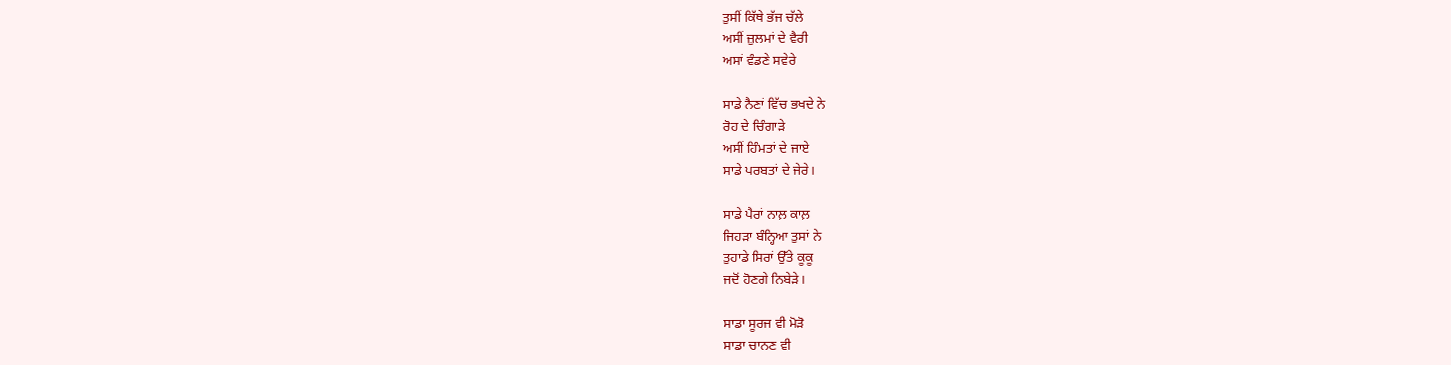ਤੁਸੀਂ ਕਿੱਥੇ ਭੱਜ ਚੱਲੇ
ਅਸੀਂ ਜ਼ੁਲਮਾਂ ਦੇ ਵੈਰੀ
ਅਸਾਂ ਵੰਡਣੇ ਸਵੇਰੇ

ਸਾਡੇ ਨੈਣਾਂ ਵਿੱਚ ਭਖਦੇ ਨੇ
ਰੋਹ ਦੇ ਚਿੰਗਾੜੇ
ਅਸੀਂ ਹਿੰਮਤਾਂ ਦੇ ਜਾਏ
ਸਾਡੇ ਪਰਬਤਾਂ ਦੇ ਜੇਰੇ।

ਸਾਡੇ ਪੈਰਾਂ ਨਾਲ਼ ਕਾਲ਼
ਜਿਹੜਾ ਬੰਨ੍ਹਿਆ ਤੁਸਾਂ ਨੇ
ਤੁਹਾਡੇ ਸਿਰਾਂ ਉੱਤੇ ਕੂਕੂ
ਜਦੋਂ ਹੋਣਗੇ ਨਿਬੇੜੇ।

ਸਾਡਾ ਸੂਰਜ ਵੀ ਮੋੜੋ
ਸਾਡਾ ਚਾਨਣ ਵੀ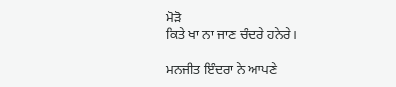ਮੋੜੋ
ਕਿਤੇ ਖਾ ਨਾ ਜਾਣ ਚੰਦਰੇ ਹਨੇਰੇ।

ਮਨਜੀਤ ਇੰਦਰਾ ਨੇ ਆਪਣੇ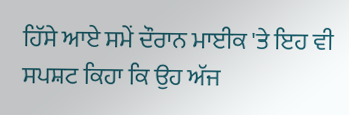ਹਿੱਸੇ ਆਏ ਸਮੇਂ ਦੌਰਾਨ ਮਾਈਕ 'ਤੇ ਇਹ ਵੀ ਸਪਸ਼ਟ ਕਿਹਾ ਕਿ ਉਹ ਅੱਜ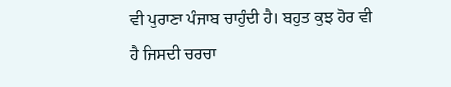ਵੀ ਪੁਰਾਣਾ ਪੰਜਾਬ ਚਾਹੁੰਦੀ ਹੈ। ਬਹੁਤ ਕੁਝ ਹੋਰ ਵੀ ਹੈ ਜਿਸਦੀ ਚਰਚਾ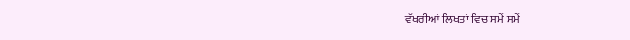ਵੱਖਰੀਆਂ ਲਿਖਤਾਂ ਵਿਚ ਸਮੇਂ ਸਮੇਂ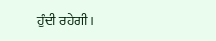ਹੁੰਦੀ ਰਹੇਗੀ।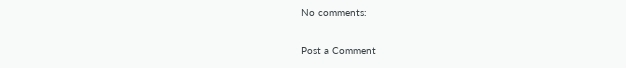No comments:

Post a Comment